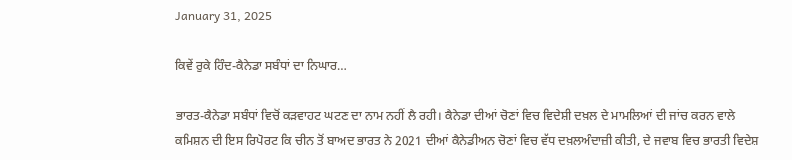January 31, 2025

ਕਿਵੇਂ ਰੁਕੇ ਹਿੰਦ-ਕੈਨੇਡਾ ਸਬੰਧਾਂ ਦਾ ਨਿਘਾਰ…

ਭਾਰਤ-ਕੈਨੇਡਾ ਸਬੰਧਾਂ ਵਿਚੋਂ ਕੜਵਾਹਟ ਘਟਣ ਦਾ ਨਾਮ ਨਹੀਂ ਲੈ ਰਹੀ। ਕੈਨੇਡਾ ਦੀਆਂ ਚੋਣਾਂ ਵਿਚ ਵਿਦੇਸ਼ੀ ਦਖ਼ਲ ਦੇ ਮਾਮਲਿਆਂ ਦੀ ਜਾਂਚ ਕਰਨ ਵਾਲੇ ਕਮਿਸ਼ਨ ਦੀ ਇਸ ਰਿਪੋਰਟ ਕਿ ਚੀਨ ਤੋਂ ਬਾਅਦ ਭਾਰਤ ਨੇ 2021 ਦੀਆਂ ਕੈਨੇਡੀਅਨ ਚੋਣਾਂ ਵਿਚ ਵੱਧ ਦਖ਼ਲਅੰਦਾਜ਼ੀ ਕੀਤੀ, ਦੇ ਜਵਾਬ ਵਿਚ ਭਾਰਤੀ ਵਿਦੇਸ਼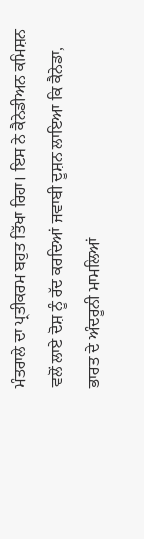ਮੰਤਰਾਲੇ ਦਾ ਪ੍ਰਤੀਕਰਮ ਬਹੁਤ ਤਿੱਖਾ ਰਿਹਾ। ਇਸ ਨੇ ਕੈਨੇਡੀਅਨ ਕਮਿਸ਼ਨ ਵਲੋਂ ਲਾਏ ਦੋਸ਼ ਨੂੰ ਰੱਦ ਕਰਦਿਆਂ ਜਵਾਬੀ ਦੂਸ਼ਨ ਲਾਇਆ ਕਿ ਕੈਨੇਡਾ, ਭਾਰਤ ਦੇ ਅੰਦਰੂਨੀ ਮਾਮਲਿਆਂ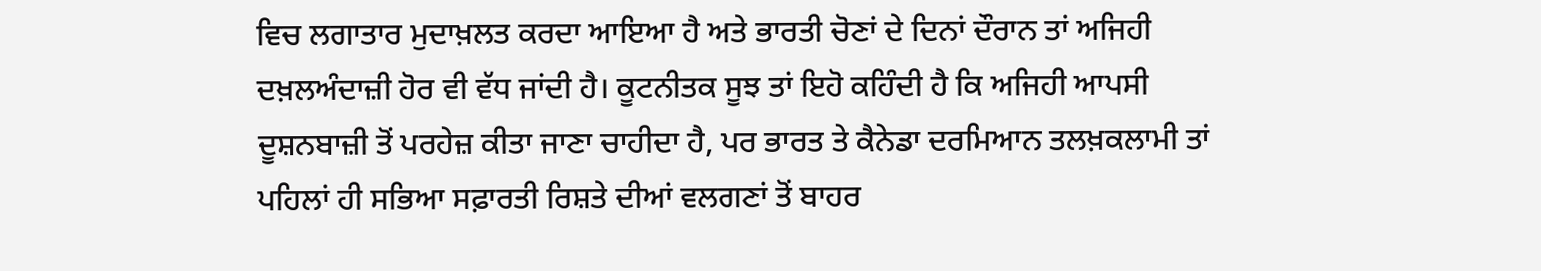ਵਿਚ ਲਗਾਤਾਰ ਮੁਦਾਖ਼ਲਤ ਕਰਦਾ ਆਇਆ ਹੈ ਅਤੇ ਭਾਰਤੀ ਚੋਣਾਂ ਦੇ ਦਿਨਾਂ ਦੌਰਾਨ ਤਾਂ ਅਜਿਹੀ ਦਖ਼ਲਅੰਦਾਜ਼ੀ ਹੋਰ ਵੀ ਵੱਧ ਜਾਂਦੀ ਹੈ। ਕੂਟਨੀਤਕ ਸੂਝ ਤਾਂ ਇਹੋ ਕਹਿੰਦੀ ਹੈ ਕਿ ਅਜਿਹੀ ਆਪਸੀ ਦੂਸ਼ਨਬਾਜ਼ੀ ਤੋਂ ਪਰਹੇਜ਼ ਕੀਤਾ ਜਾਣਾ ਚਾਹੀਦਾ ਹੈ, ਪਰ ਭਾਰਤ ਤੇ ਕੈਨੇਡਾ ਦਰਮਿਆਨ ਤਲਖ਼ਕਲਾਮੀ ਤਾਂ ਪਹਿਲਾਂ ਹੀ ਸਭਿਆ ਸਫ਼ਾਰਤੀ ਰਿਸ਼ਤੇ ਦੀਆਂ ਵਲਗਣਾਂ ਤੋਂ ਬਾਹਰ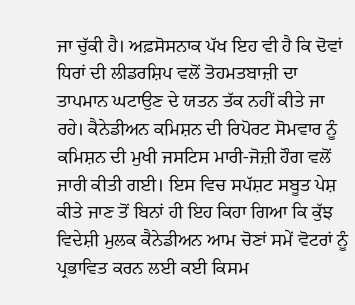ਜਾ ਚੁੱਕੀ ਹੈ। ਅਫ਼ਸੋਸਨਾਕ ਪੱਖ ਇਹ ਵੀ ਹੈ ਕਿ ਦੋਵਾਂ ਧਿਰਾਂ ਦੀ ਲੀਡਰਸ਼ਿਪ ਵਲੋਂ ਤੋਹਮਤਬਾਜ਼ੀ ਦਾ ਤਾਪਮਾਨ ਘਟਾਉਣ ਦੇ ਯਤਨ ਤੱਕ ਨਹੀਂ ਕੀਤੇ ਜਾ ਰਹੇ। ਕੈਨੇਡੀਅਨ ਕਮਿਸ਼ਨ ਦੀ ਰਿਪੋਰਟ ਸੋਮਵਾਰ ਨੂੰ ਕਮਿਸ਼ਨ ਦੀ ਮੁਖੀ ਜਸਟਿਸ ਮਾਰੀ-ਜੋਜ਼ੀ ਹੌਗ ਵਲੋਂ ਜਾਰੀ ਕੀਤੀ ਗਈ। ਇਸ ਵਿਚ ਸਪੱਸ਼ਟ ਸਬੂਤ ਪੇਸ਼ ਕੀਤੇ ਜਾਣ ਤੋਂ ਬਿਨਾਂ ਹੀ ਇਹ ਕਿਹਾ ਗਿਆ ਕਿ ਕੁੱਝ ਵਿਦੇਸ਼ੀ ਮੁਲਕ ਕੈਨੇਡੀਅਨ ਆਮ ਚੋਣਾਂ ਸਮੇਂ ਵੋਟਰਾਂ ਨੂੰ ਪ੍ਰਭਾਵਿਤ ਕਰਨ ਲਈ ਕਈ ਕਿਸਮ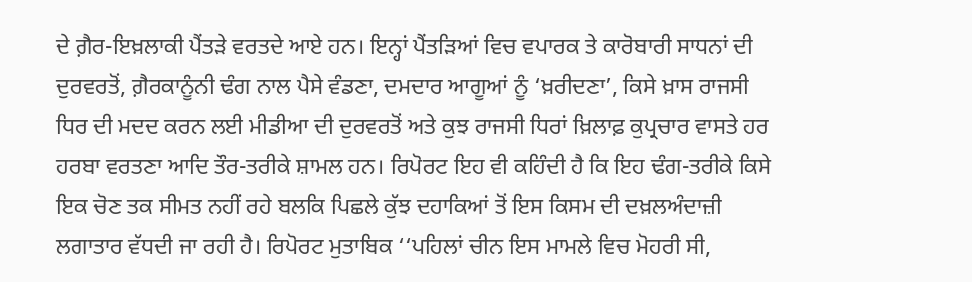ਦੇ ਗ਼ੈਰ-ਇਖ਼ਲਾਕੀ ਪੈਂਤੜੇ ਵਰਤਦੇ ਆਏ ਹਨ। ਇਨ੍ਹਾਂ ਪੈਂਤੜਿਆਂ ਵਿਚ ਵਪਾਰਕ ਤੇ ਕਾਰੋਬਾਰੀ ਸਾਧਨਾਂ ਦੀ ਦੁਰਵਰਤੋਂ, ਗ਼ੈਰਕਾਨੂੰਨੀ ਢੰਗ ਨਾਲ ਪੈਸੇ ਵੰਡਣਾ, ਦਮਦਾਰ ਆਗੂਆਂ ਨੂੰ ‘ਖ਼ਰੀਦਣਾ’, ਕਿਸੇ ਖ਼ਾਸ ਰਾਜਸੀ ਧਿਰ ਦੀ ਮਦਦ ਕਰਨ ਲਈ ਮੀਡੀਆ ਦੀ ਦੁਰਵਰਤੋਂ ਅਤੇ ਕੁਝ ਰਾਜਸੀ ਧਿਰਾਂ ਖ਼ਿਲਾਫ਼ ਕੁਪ੍ਰਚਾਰ ਵਾਸਤੇ ਹਰ ਹਰਬਾ ਵਰਤਣਾ ਆਦਿ ਤੌਰ-ਤਰੀਕੇ ਸ਼ਾਮਲ ਹਨ। ਰਿਪੋਰਟ ਇਹ ਵੀ ਕਹਿੰਦੀ ਹੈ ਕਿ ਇਹ ਢੰਗ-ਤਰੀਕੇ ਕਿਸੇ ਇਕ ਚੋਣ ਤਕ ਸੀਮਤ ਨਹੀਂ ਰਹੇ ਬਲਕਿ ਪਿਛਲੇ ਕੁੱਝ ਦਹਾਕਿਆਂ ਤੋਂ ਇਸ ਕਿਸਮ ਦੀ ਦਖ਼ਲਅੰਦਾਜ਼ੀ ਲਗਾਤਾਰ ਵੱਧਦੀ ਜਾ ਰਹੀ ਹੈ। ਰਿਪੋਰਟ ਮੁਤਾਬਿਕ ‘‘ਪਹਿਲਾਂ ਚੀਨ ਇਸ ਮਾਮਲੇ ਵਿਚ ਮੋਹਰੀ ਸੀ,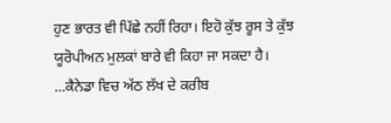ਹੁਣ ਭਾਰਤ ਵੀ ਪਿੱਛੇ ਨਹੀਂ ਰਿਹਾ। ਇਹੋ ਕੁੱਝ ਰੂਸ ਤੇ ਕੁੱਝ ਯੂਰੋਪੀਅਨ ਮੁਲਕਾਂ ਬਾਰੇ ਵੀ ਕਿਹਾ ਜਾ ਸਕਦਾ ਹੈ। …ਕੈਨੇਡਾ ਵਿਚ ਅੱਠ ਲੱਖ ਦੇ ਕਰੀਬ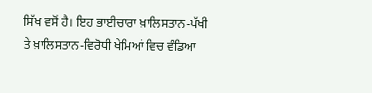ਸਿੱਖ ਵਸੋਂ ਹੈ। ਇਹ ਭਾਈਚਾਰਾ ਖ਼ਾਲਿਸਤਾਨ-ਪੱਖੀ ਤੇ ਖ਼ਾਲਿਸਤਾਨ-ਵਿਰੋਧੀ ਖੇਮਿਆਂ ਵਿਚ ਵੰਡਿਆ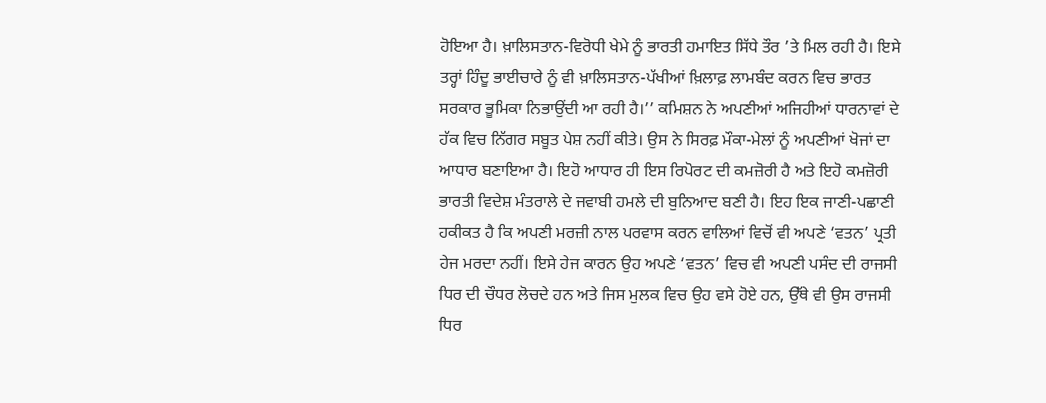ਹੋਇਆ ਹੈ। ਖ਼ਾਲਿਸਤਾਨ-ਵਿਰੋਧੀ ਖੇਮੇ ਨੂੰ ਭਾਰਤੀ ਹਮਾਇਤ ਸਿੱਧੇ ਤੌਰ ’ਤੇ ਮਿਲ ਰਹੀ ਹੈ। ਇਸੇ ਤਰ੍ਹਾਂ ਹਿੰਦੂ ਭਾਈਚਾਰੇ ਨੂੰ ਵੀ ਖ਼ਾਲਿਸਤਾਨ-ਪੱਖੀਆਂ ਖ਼ਿਲਾਫ਼ ਲਾਮਬੰਦ ਕਰਨ ਵਿਚ ਭਾਰਤ ਸਰਕਾਰ ਭੂਮਿਕਾ ਨਿਭਾਉਂਦੀ ਆ ਰਹੀ ਹੈ।’’ ਕਮਿਸ਼ਨ ਨੇ ਅਪਣੀਆਂ ਅਜਿਹੀਆਂ ਧਾਰਨਾਵਾਂ ਦੇ ਹੱਕ ਵਿਚ ਨਿੱਗਰ ਸਬੂਤ ਪੇਸ਼ ਨਹੀਂ ਕੀਤੇ। ਉਸ ਨੇ ਸਿਰਫ਼ ਮੌਕਾ-ਮੇਲਾਂ ਨੂੰ ਅਪਣੀਆਂ ਖੋਜਾਂ ਦਾ ਆਧਾਰ ਬਣਾਇਆ ਹੈ। ਇਹੋ ਆਧਾਰ ਹੀ ਇਸ ਰਿਪੋਰਟ ਦੀ ਕਮਜ਼ੋਰੀ ਹੈ ਅਤੇ ਇਹੋ ਕਮਜ਼ੋਰੀ ਭਾਰਤੀ ਵਿਦੇਸ਼ ਮੰਤਰਾਲੇ ਦੇ ਜਵਾਬੀ ਹਮਲੇ ਦੀ ਬੁਨਿਆਦ ਬਣੀ ਹੈ। ਇਹ ਇਕ ਜਾਣੀ-ਪਛਾਣੀ ਹਕੀਕਤ ਹੈ ਕਿ ਅਪਣੀ ਮਰਜ਼ੀ ਨਾਲ ਪਰਵਾਸ ਕਰਨ ਵਾਲਿਆਂ ਵਿਚੋਂ ਵੀ ਅਪਣੇ ‘ਵਤਨ’ ਪ੍ਰਤੀ ਹੇਜ ਮਰਦਾ ਨਹੀਂ। ਇਸੇ ਹੇਜ ਕਾਰਨ ਉਹ ਅਪਣੇ ‘ਵਤਨ’ ਵਿਚ ਵੀ ਅਪਣੀ ਪਸੰਦ ਦੀ ਰਾਜਸੀ ਧਿਰ ਦੀ ਚੌਧਰ ਲੋਚਦੇ ਹਨ ਅਤੇ ਜਿਸ ਮੁਲਕ ਵਿਚ ਉਹ ਵਸੇ ਹੋਏ ਹਨ, ਉੱਥੇ ਵੀ ਉਸ ਰਾਜਸੀ ਧਿਰ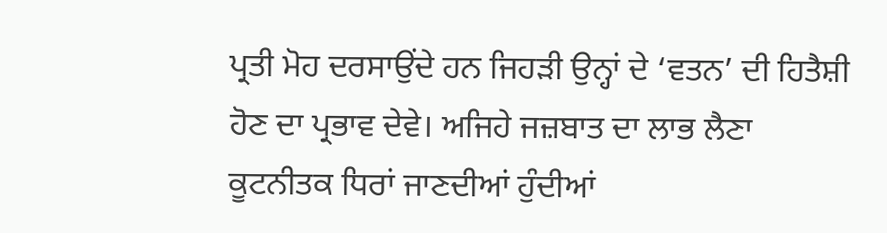ਪ੍ਰਤੀ ਮੋਹ ਦਰਸਾਉਂਦੇ ਹਨ ਜਿਹੜੀ ਉਨ੍ਹਾਂ ਦੇ ‘ਵਤਨ’ ਦੀ ਹਿਤੈਸ਼ੀ ਹੋਣ ਦਾ ਪ੍ਰਭਾਵ ਦੇਵੇ। ਅਜਿਹੇ ਜਜ਼ਬਾਤ ਦਾ ਲਾਭ ਲੈਣਾ ਕੂਟਨੀਤਕ ਧਿਰਾਂ ਜਾਣਦੀਆਂ ਹੁੰਦੀਆਂ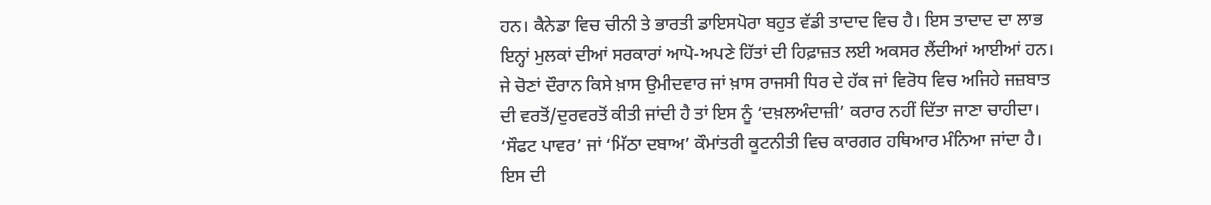ਹਨ। ਕੈਨੇਡਾ ਵਿਚ ਚੀਨੀ ਤੇ ਭਾਰਤੀ ਡਾਇਸਪੋਰਾ ਬਹੁਤ ਵੱਡੀ ਤਾਦਾਦ ਵਿਚ ਹੈ। ਇਸ ਤਾਦਾਦ ਦਾ ਲਾਭ ਇਨ੍ਹਾਂ ਮੁਲਕਾਂ ਦੀਆਂ ਸਰਕਾਰਾਂ ਆਪੋ-ਅਪਣੇ ਹਿੱਤਾਂ ਦੀ ਹਿਫ਼ਾਜ਼ਤ ਲਈ ਅਕਸਰ ਲੈਂਦੀਆਂ ਆਈਆਂ ਹਨ। ਜੇ ਚੋਣਾਂ ਦੌਰਾਨ ਕਿਸੇ ਖ਼ਾਸ ਉਮੀਦਵਾਰ ਜਾਂ ਖ਼ਾਸ ਰਾਜਸੀ ਧਿਰ ਦੇ ਹੱਕ ਜਾਂ ਵਿਰੋਧ ਵਿਚ ਅਜਿਹੇ ਜਜ਼ਬਾਤ ਦੀ ਵਰਤੋਂ/ਦੁਰਵਰਤੋਂ ਕੀਤੀ ਜਾਂਦੀ ਹੈ ਤਾਂ ਇਸ ਨੂੰ ‘ਦਖ਼ਲਅੰਦਾਜ਼ੀ’ ਕਰਾਰ ਨਹੀਂ ਦਿੱਤਾ ਜਾਣਾ ਚਾਹੀਦਾ। ‘ਸੌਫਟ ਪਾਵਰ’ ਜਾਂ ‘ਮਿੱਠਾ ਦਬਾਅ’ ਕੌਮਾਂਤਰੀ ਕੂਟਨੀਤੀ ਵਿਚ ਕਾਰਗਰ ਹਥਿਆਰ ਮੰਨਿਆ ਜਾਂਦਾ ਹੈ। ਇਸ ਦੀ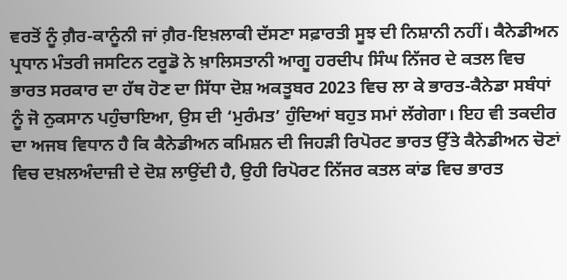ਵਰਤੋਂ ਨੂੰ ਗ਼ੈਰ-ਕਾਨੂੰਨੀ ਜਾਂ ਗ਼ੈਰ-ਇਖ਼ਲਾਕੀ ਦੱਸਣਾ ਸਫ਼ਾਰਤੀ ਸੂਝ ਦੀ ਨਿਸ਼ਾਨੀ ਨਹੀਂ। ਕੈਨੇਡੀਅਨ ਪ੍ਰਧਾਨ ਮੰਤਰੀ ਜਸਟਿਨ ਟਰੂਡੋ ਨੇ ਖ਼ਾਲਿਸਤਾਨੀ ਆਗੂ ਹਰਦੀਪ ਸਿੰਘ ਨਿੱਜਰ ਦੇ ਕਤਲ ਵਿਚ ਭਾਰਤ ਸਰਕਾਰ ਦਾ ਹੱਥ ਹੋਣ ਦਾ ਸਿੱਧਾ ਦੋਸ਼ ਅਕਤੂਬਰ 2023 ਵਿਚ ਲਾ ਕੇ ਭਾਰਤ-ਕੈਨੇਡਾ ਸਬੰਧਾਂ ਨੂੰ ਜੋ ਨੁਕਸਾਨ ਪਹੁੰਚਾਇਆ, ਉਸ ਦੀ ‘ਮੁਰੰਮਤ’ ਹੁੰਦਿਆਂ ਬਹੁਤ ਸਮਾਂ ਲੱਗੇਗਾ। ਇਹ ਵੀ ਤਕਦੀਰ ਦਾ ਅਜਬ ਵਿਧਾਨ ਹੈ ਕਿ ਕੈਨੇਡੀਅਨ ਕਮਿਸ਼ਨ ਦੀ ਜਿਹੜੀ ਰਿਪੋਰਟ ਭਾਰਤ ਉੱਤੇ ਕੈਨੇਡੀਅਨ ਚੋਣਾਂ ਵਿਚ ਦਖ਼ਲਅੰਦਾਜ਼ੀ ਦੇ ਦੋਸ਼ ਲਾਉਂਦੀ ਹੈ, ਉਹੀ ਰਿਪੋਰਟ ਨਿੱਜਰ ਕਤਲ ਕਾਂਡ ਵਿਚ ਭਾਰਤ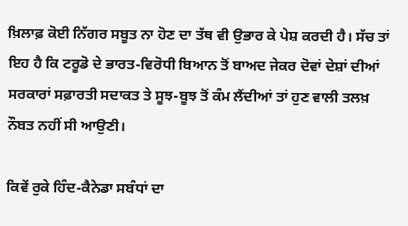ਖ਼ਿਲਾਫ਼ ਕੋਈ ਨਿੱਗਰ ਸਬੂਤ ਨਾ ਹੋਣ ਦਾ ਤੱਥ ਵੀ ਉਭਾਰ ਕੇ ਪੇਸ਼ ਕਰਦੀ ਹੈ। ਸੱਚ ਤਾਂ ਇਹ ਹੈ ਕਿ ਟਰੂਡੋ ਦੇ ਭਾਰਤ-ਵਿਰੋਧੀ ਬਿਆਨ ਤੋਂ ਬਾਅਦ ਜੇਕਰ ਦੋਵਾਂ ਦੇਸ਼ਾਂ ਦੀਆਂ ਸਰਕਾਰਾਂ ਸਫ਼ਾਰਤੀ ਸਦਾਕਤ ਤੇ ਸੂਝ-ਬੂਝ ਤੋਂ ਕੰਮ ਲੈਂਦੀਆਂ ਤਾਂ ਹੁਣ ਵਾਲੀ ਤਲਖ਼ ਨੌਬਤ ਨਹੀਂ ਸੀ ਆਉਣੀ।

ਕਿਵੇਂ ਰੁਕੇ ਹਿੰਦ-ਕੈਨੇਡਾ ਸਬੰਧਾਂ ਦਾ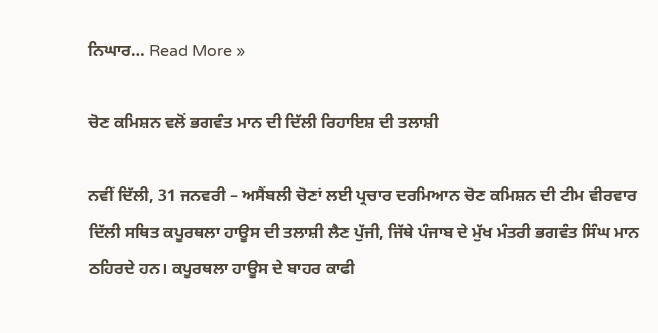ਨਿਘਾਰ… Read More »

ਚੋਣ ਕਮਿਸ਼ਨ ਵਲੋਂ ਭਗਵੰਤ ਮਾਨ ਦੀ ਦਿੱਲੀ ਰਿਹਾਇਸ਼ ਦੀ ਤਲਾਸ਼ੀ

ਨਵੀਂ ਦਿੱਲੀ, 31 ਜਨਵਰੀ – ਅਸੈਂਬਲੀ ਚੋਣਾਂ ਲਈ ਪ੍ਰਚਾਰ ਦਰਮਿਆਨ ਚੋਣ ਕਮਿਸ਼ਨ ਦੀ ਟੀਮ ਵੀਰਵਾਰ ਦਿੱਲੀ ਸਥਿਤ ਕਪੂਰਥਲਾ ਹਾਊਸ ਦੀ ਤਲਾਸ਼ੀ ਲੈਣ ਪੁੱਜੀ, ਜਿੱਥੇ ਪੰਜਾਬ ਦੇ ਮੁੱਖ ਮੰਤਰੀ ਭਗਵੰਤ ਸਿੰਘ ਮਾਨ ਠਹਿਰਦੇ ਹਨ। ਕਪੂਰਥਲਾ ਹਾਊਸ ਦੇ ਬਾਹਰ ਕਾਫੀ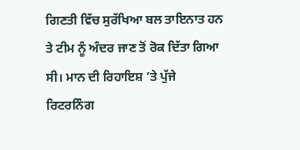ਗਿਣਤੀ ਵਿੱਚ ਸੁਰੱਖਿਆ ਬਲ ਤਾਇਨਾਤ ਹਨ ਤੇ ਟੀਮ ਨੂੰ ਅੰਦਰ ਜਾਣ ਤੋਂ ਰੋਕ ਦਿੱਤਾ ਗਿਆ ਸੀ। ਮਾਨ ਦੀ ਰਿਹਾਇਸ਼ ’ਤੇ ਪੁੱਜੇ ਰਿਟਰਨਿੰਗ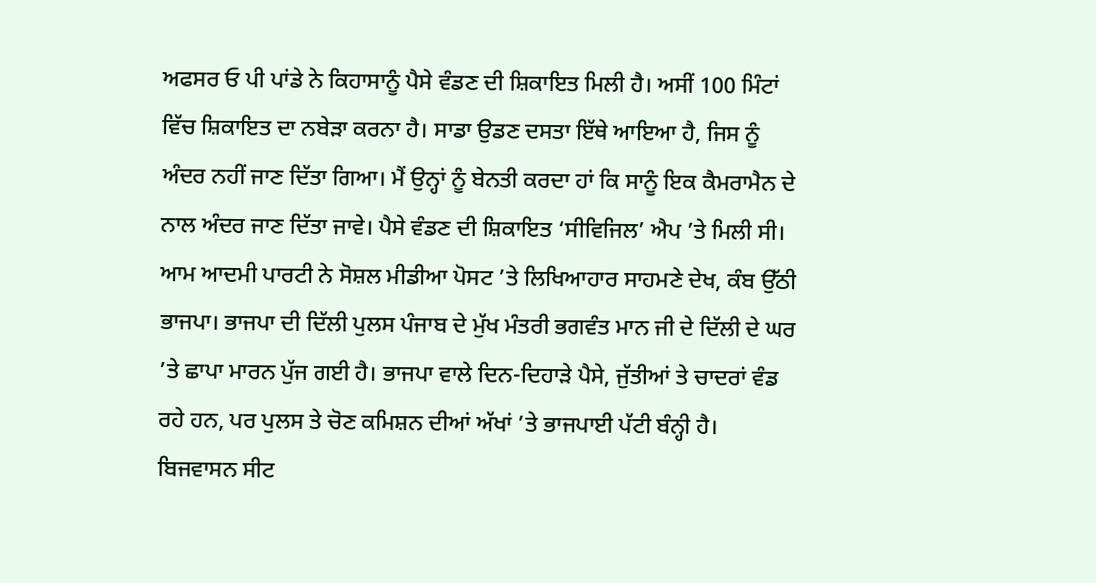ਅਫਸਰ ਓ ਪੀ ਪਾਂਡੇ ਨੇ ਕਿਹਾਸਾਨੂੰ ਪੈਸੇ ਵੰਡਣ ਦੀ ਸ਼ਿਕਾਇਤ ਮਿਲੀ ਹੈ। ਅਸੀਂ 100 ਮਿੰਟਾਂ ਵਿੱਚ ਸ਼ਿਕਾਇਤ ਦਾ ਨਬੇੜਾ ਕਰਨਾ ਹੈ। ਸਾਡਾ ਉਡਣ ਦਸਤਾ ਇੱਥੇ ਆਇਆ ਹੈ, ਜਿਸ ਨੂੰ ਅੰਦਰ ਨਹੀਂ ਜਾਣ ਦਿੱਤਾ ਗਿਆ। ਮੈਂ ਉਨ੍ਹਾਂ ਨੂੰ ਬੇਨਤੀ ਕਰਦਾ ਹਾਂ ਕਿ ਸਾਨੂੰ ਇਕ ਕੈਮਰਾਮੈਨ ਦੇ ਨਾਲ ਅੰਦਰ ਜਾਣ ਦਿੱਤਾ ਜਾਵੇ। ਪੈਸੇ ਵੰਡਣ ਦੀ ਸ਼ਿਕਾਇਤ ‘ਸੀਵਿਜਿਲ’ ਐਪ ’ਤੇ ਮਿਲੀ ਸੀ। ਆਮ ਆਦਮੀ ਪਾਰਟੀ ਨੇ ਸੋਸ਼ਲ ਮੀਡੀਆ ਪੋਸਟ ’ਤੇ ਲਿਖਿਆਹਾਰ ਸਾਹਮਣੇ ਦੇਖ, ਕੰਬ ਉੱਠੀ ਭਾਜਪਾ। ਭਾਜਪਾ ਦੀ ਦਿੱਲੀ ਪੁਲਸ ਪੰਜਾਬ ਦੇ ਮੁੱਖ ਮੰਤਰੀ ਭਗਵੰਤ ਮਾਨ ਜੀ ਦੇ ਦਿੱਲੀ ਦੇ ਘਰ ’ਤੇ ਛਾਪਾ ਮਾਰਨ ਪੁੱਜ ਗਈ ਹੈ। ਭਾਜਪਾ ਵਾਲੇ ਦਿਨ-ਦਿਹਾੜੇ ਪੈਸੇ, ਜੁੱਤੀਆਂ ਤੇ ਚਾਦਰਾਂ ਵੰਡ ਰਹੇ ਹਨ, ਪਰ ਪੁਲਸ ਤੇ ਚੋਣ ਕਮਿਸ਼ਨ ਦੀਆਂ ਅੱਖਾਂ ’ਤੇ ਭਾਜਪਾਈ ਪੱਟੀ ਬੰਨ੍ਹੀ ਹੈ। ਬਿਜਵਾਸਨ ਸੀਟ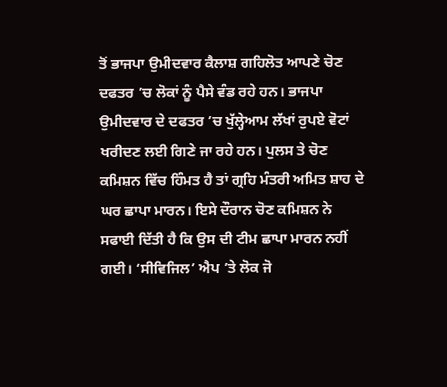ਤੋਂ ਭਾਜਪਾ ਉਮੀਦਵਾਰ ਕੈਲਾਸ਼ ਗਹਿਲੋਤ ਆਪਣੇ ਚੋਣ ਦਫਤਰ ’ਚ ਲੋਕਾਂ ਨੂੰ ਪੈਸੇ ਵੰਡ ਰਹੇ ਹਨ। ਭਾਜਪਾ ਉਮੀਦਵਾਰ ਦੇ ਦਫਤਰ ’ਚ ਖੁੱਲ੍ਹੇਆਮ ਲੱਖਾਂ ਰੁਪਏ ਵੋਟਾਂ ਖਰੀਦਣ ਲਈ ਗਿਣੇ ਜਾ ਰਹੇ ਹਨ। ਪੁਲਸ ਤੇ ਚੋਣ ਕਮਿਸ਼ਨ ਵਿੱਚ ਹਿੰਮਤ ਹੈ ਤਾਂ ਗ੍ਰਹਿ ਮੰਤਰੀ ਅਮਿਤ ਸ਼ਾਹ ਦੇ ਘਰ ਛਾਪਾ ਮਾਰਨ। ਇਸੇ ਦੌਰਾਨ ਚੋਣ ਕਮਿਸ਼ਨ ਨੇ ਸਫਾਈ ਦਿੱਤੀ ਹੈ ਕਿ ਉਸ ਦੀ ਟੀਮ ਛਾਪਾ ਮਾਰਨ ਨਹੀਂ ਗਈ। ‘ਸੀਵਿਜਿਲ’ ਐਪ ’ਤੇ ਲੋਕ ਜੋ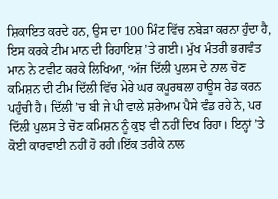ਸ਼ਿਕਾਇਤ ਕਰਦੇ ਹਨ, ਉਸ ਦਾ 100 ਮਿੰਟ ਵਿੱਚ ਨਬੇੜਾ ਕਰਨਾ ਹੁੰਦਾ ਹੈ, ਇਸ ਕਰਕੇ ਟੀਮ ਮਾਨ ਦੀ ਰਿਹਾਇਸ਼ ’ਤੇ ਗਈ। ਮੁੱਖ ਮੰਤਰੀ ਭਗਵੰਤ ਮਾਨ ਨੇ ਟਵੀਟ ਕਰਕੇ ਲਿਖਿਆ, ‘ਅੱਜ ਦਿੱਲੀ ਪੁਲਸ ਦੇ ਨਾਲ ਚੋਣ ਕਮਿਸ਼ਨ ਦੀ ਟੀਮ ਦਿੱਲੀ ਵਿੱਚ ਮੇਰੇ ਘਰ ਕਪੂਰਥਲਾ ਹਾਊਸ ਰੇਡ ਕਰਨ ਪਹੁੰਚੀ ਹੈ। ਦਿੱਲੀ ’ਚ ਬੀ ਜੇ ਪੀ ਵਾਲੇ ਸ਼ਰੇਆਮ ਪੈਸੇ ਵੰਡ ਰਹੇ ਨੇ, ਪਰ ਦਿੱਲੀ ਪੁਲਸ ਤੇ ਚੋਣ ਕਮਿਸ਼ਨ ਨੂੰ ਕੁਝ ਵੀ ਨਹੀਂ ਦਿਖ ਰਿਹਾ। ਇਨ੍ਹਾਂ ’ਤੇ ਕੋਈ ਕਾਰਵਾਈ ਨਹੀਂ ਹੋ ਰਹੀ।ਇੱਕ ਤਰੀਕੇ ਨਾਲ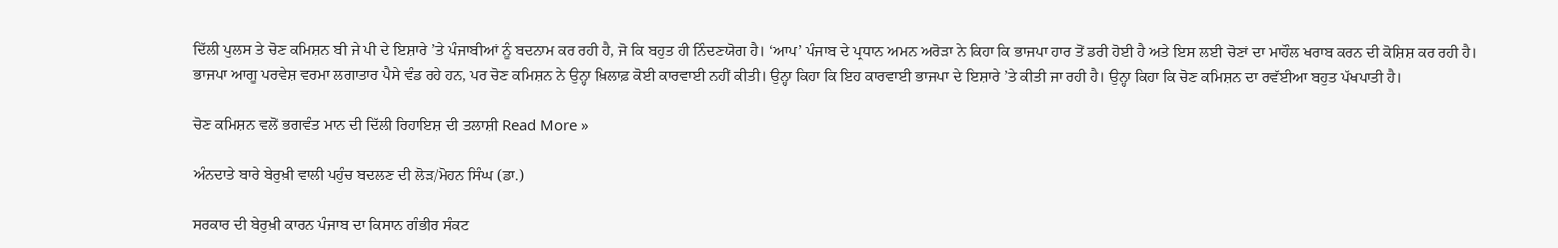ਦਿੱਲੀ ਪੁਲਸ ਤੇ ਚੋਣ ਕਮਿਸ਼ਨ ਬੀ ਜੇ ਪੀ ਦੇ ਇਸ਼ਾਰੇ ’ਤੇ ਪੰਜਾਬੀਆਂ ਨੂੰ ਬਦਨਾਮ ਕਰ ਰਹੀ ਹੈ, ਜੋ ਕਿ ਬਹੁਤ ਹੀ ਨਿੰਦਣਯੋਗ ਹੈ। ‘ਆਪ’ ਪੰਜਾਬ ਦੇ ਪ੍ਰਧਾਨ ਅਮਨ ਅਰੋੜਾ ਨੇ ਕਿਹਾ ਕਿ ਭਾਜਪਾ ਹਾਰ ਤੋਂ ਡਰੀ ਹੋਈ ਹੈ ਅਤੇ ਇਸ ਲਈ ਚੋਣਾਂ ਦਾ ਮਾਹੌਲ ਖਰਾਬ ਕਰਨ ਦੀ ਕੋਸ਼ਿਸ਼ ਕਰ ਰਹੀ ਹੈ। ਭਾਜਪਾ ਆਗੂ ਪਰਵੇਸ਼ ਵਰਮਾ ਲਗਾਤਾਰ ਪੈਸੇ ਵੰਡ ਰਹੇ ਹਨ, ਪਰ ਚੋਣ ਕਮਿਸ਼ਨ ਨੇ ਉਨ੍ਹਾ ਖ਼ਿਲਾਫ਼ ਕੋਈ ਕਾਰਵਾਈ ਨਹੀਂ ਕੀਤੀ। ਉਨ੍ਹਾ ਕਿਹਾ ਕਿ ਇਹ ਕਾਰਵਾਈ ਭਾਜਪਾ ਦੇ ਇਸ਼ਾਰੇ ’ਤੇ ਕੀਤੀ ਜਾ ਰਹੀ ਹੈ। ਉਨ੍ਹਾ ਕਿਹਾ ਕਿ ਚੋਣ ਕਮਿਸ਼ਨ ਦਾ ਰਵੱਈਆ ਬਹੁਤ ਪੱਖਪਾਤੀ ਹੈ।

ਚੋਣ ਕਮਿਸ਼ਨ ਵਲੋਂ ਭਗਵੰਤ ਮਾਨ ਦੀ ਦਿੱਲੀ ਰਿਹਾਇਸ਼ ਦੀ ਤਲਾਸ਼ੀ Read More »

ਅੰਨਦਾਤੇ ਬਾਰੇ ਬੇਰੁਖ਼ੀ ਵਾਲੀ ਪਹੁੰਚ ਬਦਲਣ ਦੀ ਲੋੜ/ਮੋਹਨ ਸਿੰਘ (ਡਾ.)

ਸਰਕਾਰ ਦੀ ਬੇਰੁਖ਼ੀ ਕਾਰਨ ਪੰਜਾਬ ਦਾ ਕਿਸਾਨ ਗੰਭੀਰ ਸੰਕਟ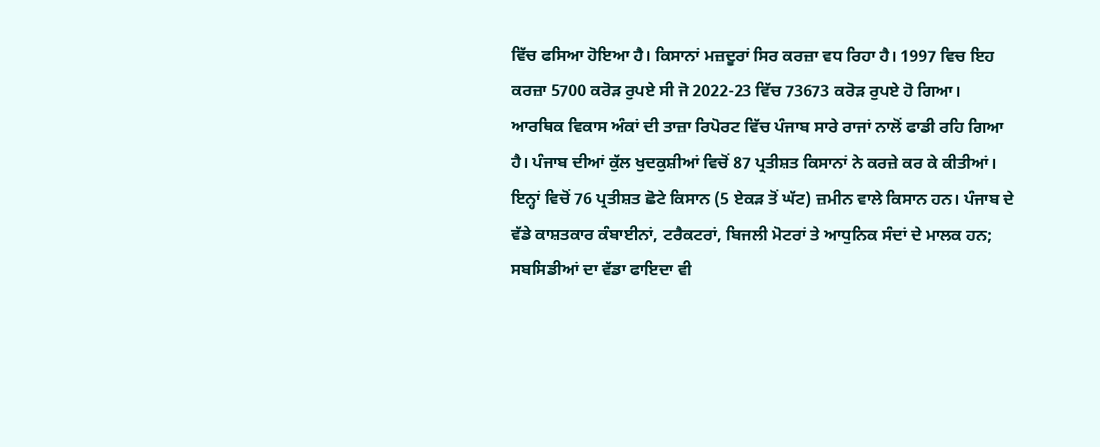ਵਿੱਚ ਫਸਿਆ ਹੋਇਆ ਹੈ। ਕਿਸਾਨਾਂ ਮਜ਼ਦੂਰਾਂ ਸਿਰ ਕਰਜ਼ਾ ਵਧ ਰਿਹਾ ਹੈ। 1997 ਵਿਚ ਇਹ ਕਰਜ਼ਾ 5700 ਕਰੋੜ ਰੁਪਏ ਸੀ ਜੋ 2022-23 ਵਿੱਚ 73673 ਕਰੋੜ ਰੁਪਏ ਹੋ ਗਿਆ। ਆਰਥਿਕ ਵਿਕਾਸ ਅੰਕਾਂ ਦੀ ਤਾਜ਼ਾ ਰਿਪੋਰਟ ਵਿੱਚ ਪੰਜਾਬ ਸਾਰੇ ਰਾਜਾਂ ਨਾਲੋਂ ਫਾਡੀ ਰਹਿ ਗਿਆ ਹੈ। ਪੰਜਾਬ ਦੀਆਂ ਕੁੱਲ ਖੁਦਕੁਸ਼ੀਆਂ ਵਿਚੋਂ 87 ਪ੍ਰਤੀਸ਼ਤ ਕਿਸਾਨਾਂ ਨੇ ਕਰਜ਼ੇ ਕਰ ਕੇ ਕੀਤੀਆਂ। ਇਨ੍ਹਾਂ ਵਿਚੋਂ 76 ਪ੍ਰਤੀਸ਼ਤ ਛੋਟੇ ਕਿਸਾਨ (5 ਏਕੜ ਤੋਂ ਘੱਟ) ਜ਼ਮੀਨ ਵਾਲੇ ਕਿਸਾਨ ਹਨ। ਪੰਜਾਬ ਦੇ ਵੱਡੇ ਕਾਸ਼ਤਕਾਰ ਕੰਬਾਈਨਾਂ, ਟਰੈਕਟਰਾਂ, ਬਿਜਲੀ ਮੋਟਰਾਂ ਤੇ ਆਧੁਨਿਕ ਸੰਦਾਂ ਦੇ ਮਾਲਕ ਹਨ; ਸਬਸਿਡੀਆਂ ਦਾ ਵੱਡਾ ਫਾਇਦਾ ਵੀ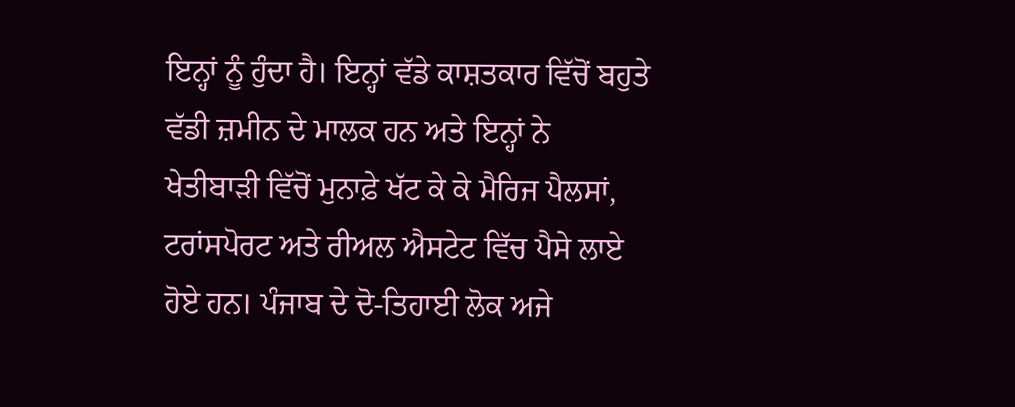ਇਨ੍ਹਾਂ ਨੂੰ ਹੁੰਦਾ ਹੈ। ਇਨ੍ਹਾਂ ਵੱਡੇ ਕਾਸ਼ਤਕਾਰ ਵਿੱਚੋਂ ਬਹੁਤੇ ਵੱਡੀ ਜ਼ਮੀਨ ਦੇ ਮਾਲਕ ਹਨ ਅਤੇ ਇਨ੍ਹਾਂ ਨੇ ਖੇਤੀਬਾੜੀ ਵਿੱਚੋਂ ਮੁਨਾਫ਼ੇ ਖੱਟ ਕੇ ਕੇ ਮੈਰਿਜ ਪੈਲਸਾਂ, ਟਰਾਂਸਪੋਰਟ ਅਤੇ ਰੀਅਲ ਐਸਟੇਟ ਵਿੱਚ ਪੈਸੇ ਲਾਏ ਹੋਏ ਹਨ। ਪੰਜਾਬ ਦੇ ਦੋ-ਤਿਹਾਈ ਲੋਕ ਅਜੇ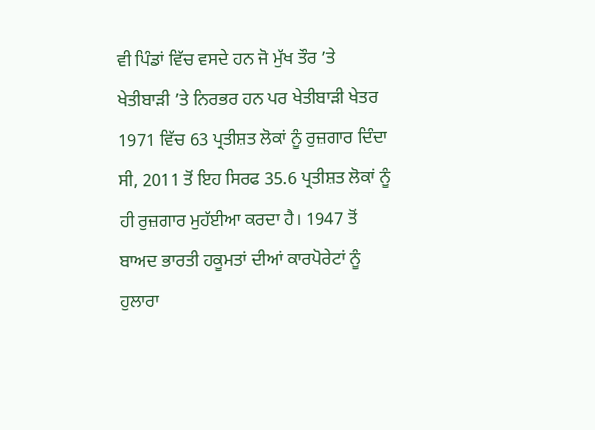ਵੀ ਪਿੰਡਾਂ ਵਿੱਚ ਵਸਦੇ ਹਨ ਜੋ ਮੁੱਖ ਤੌਰ ’ਤੇ ਖੇਤੀਬਾੜੀ ’ਤੇ ਨਿਰਭਰ ਹਨ ਪਰ ਖੇਤੀਬਾੜੀ ਖੇਤਰ 1971 ਵਿੱਚ 63 ਪ੍ਰਤੀਸ਼ਤ ਲੋਕਾਂ ਨੂੰ ਰੁਜ਼ਗਾਰ ਦਿੰਦਾ ਸੀ, 2011 ਤੋਂ ਇਹ ਸਿਰਫ 35.6 ਪ੍ਰਤੀਸ਼ਤ ਲੋਕਾਂ ਨੂੰ ਹੀ ਰੁਜ਼ਗਾਰ ਮੁਹੱਈਆ ਕਰਦਾ ਹੈ। 1947 ਤੋਂ ਬਾਅਦ ਭਾਰਤੀ ਹਕੂਮਤਾਂ ਦੀਆਂ ਕਾਰਪੋਰੇਟਾਂ ਨੂੰ ਹੁਲਾਰਾ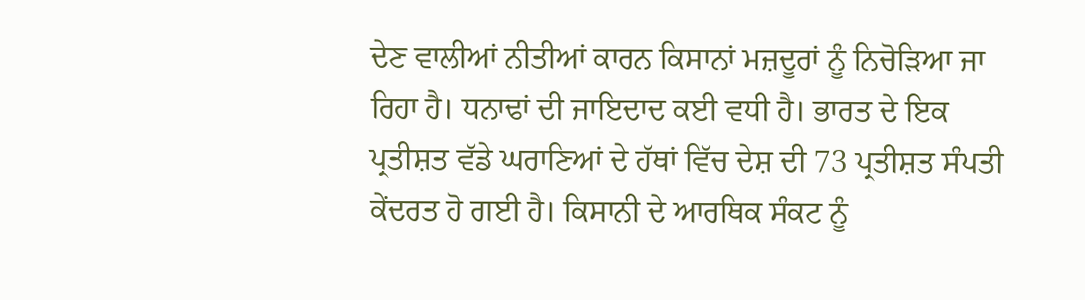ਦੇਣ ਵਾਲੀਆਂ ਨੀਤੀਆਂ ਕਾਰਨ ਕਿਸਾਨਾਂ ਮਜ਼ਦੂਰਾਂ ਨੂੰ ਨਿਚੋੜਿਆ ਜਾ ਰਿਹਾ ਹੈ। ਧਨਾਢਾਂ ਦੀ ਜਾਇਦਾਦ ਕਈ ਵਧੀ ਹੈ। ਭਾਰਤ ਦੇ ਇਕ ਪ੍ਰਤੀਸ਼ਤ ਵੱਡੇ ਘਰਾਣਿਆਂ ਦੇ ਹੱਥਾਂ ਵਿੱਚ ਦੇਸ਼ ਦੀ 73 ਪ੍ਰਤੀਸ਼ਤ ਸੰਪਤੀ ਕੇਂਦਰਤ ਹੋ ਗਈ ਹੈ। ਕਿਸਾਨੀ ਦੇ ਆਰਥਿਕ ਸੰਕਟ ਨੂੰ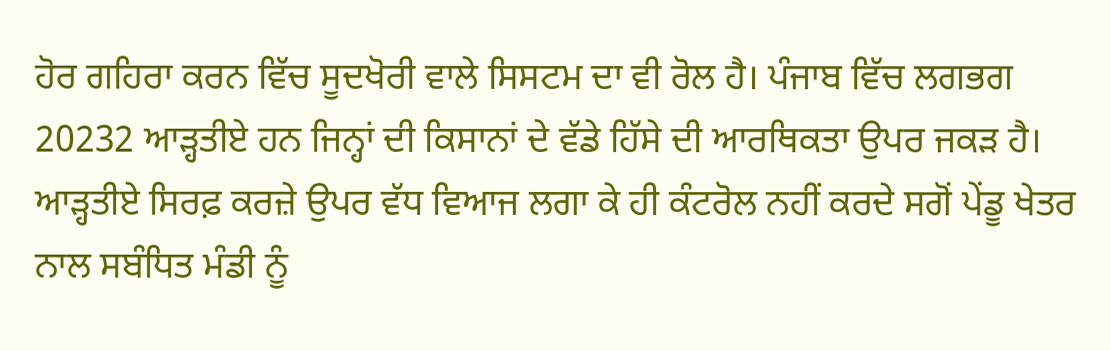ਹੋਰ ਗਹਿਰਾ ਕਰਨ ਵਿੱਚ ਸੂਦਖੋਰੀ ਵਾਲੇ ਸਿਸਟਮ ਦਾ ਵੀ ਰੋਲ ਹੈ। ਪੰਜਾਬ ਵਿੱਚ ਲਗਭਗ 20232 ਆੜ੍ਹਤੀਏ ਹਨ ਜਿਨ੍ਹਾਂ ਦੀ ਕਿਸਾਨਾਂ ਦੇ ਵੱਡੇ ਹਿੱਸੇ ਦੀ ਆਰਥਿਕਤਾ ਉਪਰ ਜਕੜ ਹੈ। ਆੜ੍ਹਤੀਏ ਸਿਰਫ਼ ਕਰਜ਼ੇ ਉਪਰ ਵੱਧ ਵਿਆਜ ਲਗਾ ਕੇ ਹੀ ਕੰਟਰੋਲ ਨਹੀਂ ਕਰਦੇ ਸਗੋਂ ਪੇਂਡੂ ਖੇਤਰ ਨਾਲ ਸਬੰਧਿਤ ਮੰਡੀ ਨੂੰ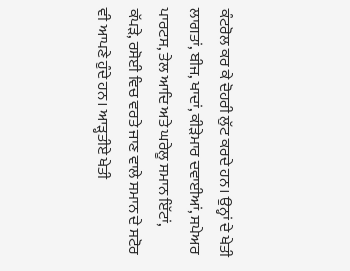ਕੰਟਰੋਲ ਕਰ ਕੇ ਦੋਹਰੀ ਲੁੱਟ ਕਰਦੇ ਹਨ। ਉਨ੍ਹਾਂ ਦੇ ਖੇਤੀ ਲਾਗਤਾਂ, ਬੀਜ, ਖਾਦਾਂ, ਕੀੜੇਮਾਰ ਦਵਾਈਆਂ, ਸਪੇਅਰ ਪਾਰਟਸ, ਤੇਲ ਆਦਿ ਅਤੇ ਘਰੇਲੂ ਸਮਾਨ ਇੱਟਾਂ, ਕੱਪੜੇ, ਰਸੋਈ ਵਿਚ ਵਰਤੇ ਜਾਣ ਵਾਲੇ ਸਮਾਨ ਦੇ ਸਟੋਰ ਵੀ ਆਪਣੇ ਹੁੰਦੇ ਹਨ। ਆੜ੍ਹਤੀਏ ਖੇਤੀ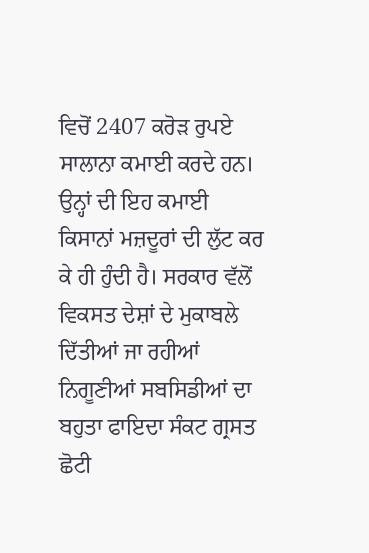ਵਿਚੋਂ 2407 ਕਰੋੜ ਰੁਪਏ ਸਾਲਾਨਾ ਕਮਾਈ ਕਰਦੇ ਹਨ। ਉਨ੍ਹਾਂ ਦੀ ਇਹ ਕਮਾਈ ਕਿਸਾਨਾਂ ਮਜ਼ਦੂਰਾਂ ਦੀ ਲੁੱਟ ਕਰ ਕੇ ਹੀ ਹੁੰਦੀ ਹੈ। ਸਰਕਾਰ ਵੱਲੋਂ ਵਿਕਸਤ ਦੇਸ਼ਾਂ ਦੇ ਮੁਕਾਬਲੇ ਦਿੱਤੀਆਂ ਜਾ ਰਹੀਆਂ ਨਿਗੂਣੀਆਂ ਸਬਸਿਡੀਆਂ ਦਾ ਬਹੁਤਾ ਫਾਇਦਾ ਸੰਕਟ ਗ੍ਰਸਤ ਛੋਟੀ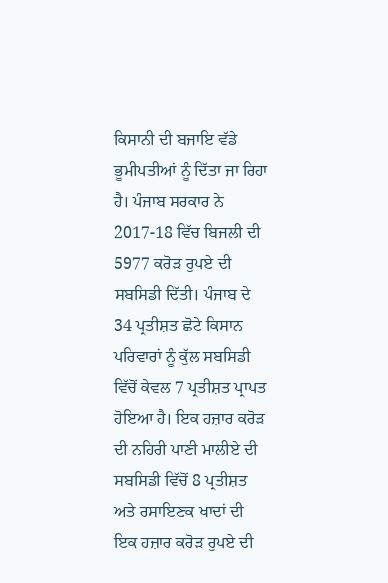ਕਿਸਾਨੀ ਦੀ ਬਜਾਇ ਵੱਡੇ ਭੂਮੀਪਤੀਆਂ ਨੂੰ ਦਿੱਤਾ ਜਾ ਰਿਹਾ ਹੈ। ਪੰਜਾਬ ਸਰਕਾਰ ਨੇ 2017-18 ਵਿੱਚ ਬਿਜਲੀ ਦੀ 5977 ਕਰੋੜ ਰੁਪਏ ਦੀ ਸਬਸਿਡੀ ਦਿੱਤੀ। ਪੰਜਾਬ ਦੇ 34 ਪ੍ਰਤੀਸ਼ਤ ਛੋਟੇ ਕਿਸਾਨ ਪਰਿਵਾਰਾਂ ਨੂੰ ਕੁੱਲ ਸਬਸਿਡੀ ਵਿੱਚੋਂ ਕੇਵਲ 7 ਪ੍ਰਤੀਸ਼ਤ ਪ੍ਰਾਪਤ ਹੋਇਆ ਹੈ। ਇਕ ਹਜ਼ਾਰ ਕਰੋੜ ਦੀ ਨਹਿਰੀ ਪਾਣੀ ਮਾਲੀਏ ਦੀ ਸਬਸਿਡੀ ਵਿੱਚੋਂ 8 ਪ੍ਰਤੀਸ਼ਤ ਅਤੇ ਰਸਾਇਣਕ ਖਾਦਾਂ ਦੀ ਇਕ ਹਜ਼ਾਰ ਕਰੋੜ ਰੁਪਏ ਦੀ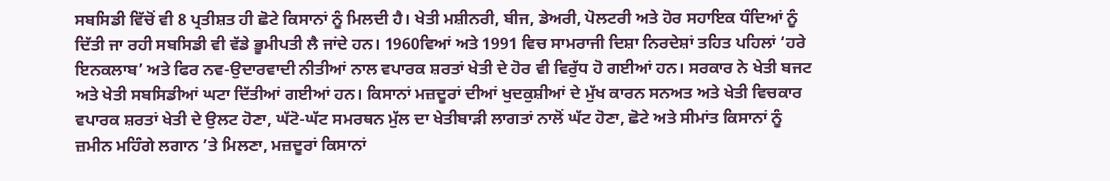ਸਬਸਿਡੀ ਵਿੱਚੋਂ ਵੀ 8 ਪ੍ਰਤੀਸ਼ਤ ਹੀ ਛੋਟੇ ਕਿਸਾਨਾਂ ਨੂੰ ਮਿਲਦੀ ਹੈ। ਖੇਤੀ ਮਸ਼ੀਨਰੀ, ਬੀਜ, ਡੇਅਰੀ, ਪੋਲਟਰੀ ਅਤੇ ਹੋਰ ਸਹਾਇਕ ਧੰਦਿਆਂ ਨੂੰ ਦਿੱਤੀ ਜਾ ਰਹੀ ਸਬਸਿਡੀ ਵੀ ਵੱਡੇ ਭੂਮੀਪਤੀ ਲੈ ਜਾਂਦੇ ਹਨ। 1960ਵਿਆਂ ਅਤੇ 1991 ਵਿਚ ਸਾਮਰਾਜੀ ਦਿਸ਼ਾ ਨਿਰਦੇਸ਼ਾਂ ਤਹਿਤ ਪਹਿਲਾਂ ‘ਹਰੇ ਇਨਕਲਾਬ’ ਅਤੇ ਫਿਰ ਨਵ-ਉਦਾਰਵਾਦੀ ਨੀਤੀਆਂ ਨਾਲ ਵਪਾਰਕ ਸ਼ਰਤਾਂ ਖੇਤੀ ਦੇ ਹੋਰ ਵੀ ਵਿਰੁੱਧ ਹੋ ਗਈਆਂ ਹਨ। ਸਰਕਾਰ ਨੇ ਖੇਤੀ ਬਜਟ ਅਤੇ ਖੇਤੀ ਸਬਸਿਡੀਆਂ ਘਟਾ ਦਿੱਤੀਆਂ ਗਈਆਂ ਹਨ। ਕਿਸਾਨਾਂ ਮਜ਼ਦੂਰਾਂ ਦੀਆਂ ਖੁਦਕੁਸ਼ੀਆਂ ਦੇ ਮੁੱਖ ਕਾਰਨ ਸਨਅਤ ਅਤੇ ਖੇਤੀ ਵਿਚਕਾਰ ਵਪਾਰਕ ਸ਼ਰਤਾਂ ਖੇਤੀ ਦੇ ਉਲਟ ਹੋਣਾ, ਘੱਟੋ-ਘੱਟ ਸਮਰਥਨ ਮੁੱਲ ਦਾ ਖੇਤੀਬਾੜੀ ਲਾਗਤਾਂ ਨਾਲੋਂ ਘੱਟ ਹੋਣਾ, ਛੋਟੇ ਅਤੇ ਸੀਮਾਂਤ ਕਿਸਾਨਾਂ ਨੂੰ ਜ਼ਮੀਨ ਮਹਿੰਗੇ ਲਗਾਨ ’ਤੇ ਮਿਲਣਾ, ਮਜ਼ਦੂਰਾਂ ਕਿਸਾਨਾਂ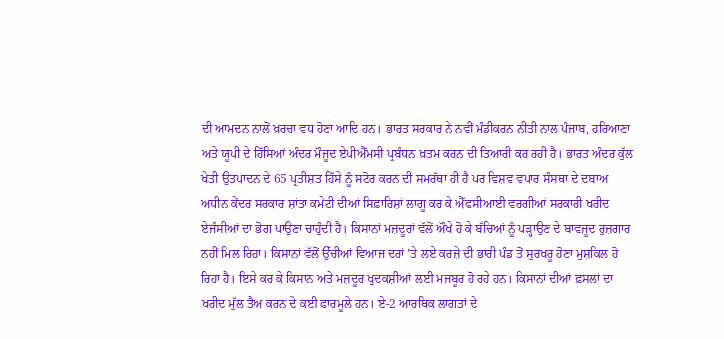ਦੀ ਆਮਦਨ ਨਾਲੋਂ ਖ਼ਰਚਾ ਵਧ ਹੋਣਾ ਆਦਿ ਹਨ। ਭਾਰਤ ਸਰਕਾਰ ਨੇ ਨਵੀਂ ਮੰਡੀਕਰਨ ਨੀਤੀ ਨਾਲ ਪੰਜਾਬ, ਹਰਿਆਣਾ ਅਤੇ ਯੂਪੀ ਦੇ ਹਿੱਸਿਆਂ ਅੰਦਰ ਮੌਜੂਦ ਏਪੀਐੱਮਸੀ ਪ੍ਰਬੰਧਨ ਖ਼ਤਮ ਕਰਨ ਦੀ ਤਿਆਰੀ ਕਰ ਰਹੀ ਹੈ। ਭਾਰਤ ਅੰਦਰ ਕੁੱਲ ਖੇਤੀ ਉਤਪਾਦਨ ਦੇ 65 ਪ੍ਰਤੀਸ਼ਤ ਹਿੱਸੇ ਨੂੰ ਸਟੋਰ ਕਰਨ ਦੀ ਸਮਰੱਥਾ ਹੀ ਹੈ ਪਰ ਵਿਸ਼ਵ ਵਪਾਰ ਸੰਸਥਾ ਦੇ ਦਬਾਅ ਅਧੀਨ ਕੇਂਦਰ ਸਰਕਾਰ ਸ਼ਾਂਤਾ ਕਮੇਟੀ ਦੀਆਂ ਸਿਫ਼ਾਰਿਸ਼ਾਂ ਲਾਗੂ ਕਰ ਕੇ ਐੱਫਸੀਆਈ ਵਰਗੀਆਂ ਸਰਕਾਰੀ ਖਰੀਦ ਏਜੰਸੀਆਂ ਦਾ ਭੋਗ ਪਾਉਣਾ ਚਾਹੁੰਦੀ ਹੈ। ਕਿਸਾਨਾਂ ਮਜ਼ਦੂਰਾਂ ਵੱਲੋਂ ਔਖੇ ਹੋ ਕੇ ਬੱਚਿਆਂ ਨੂੰ ਪੜ੍ਹਾਉਣ ਦੇ ਬਾਵਜੂਦ ਰੁਜ਼ਗਾਰ ਨਹੀਂ ਮਿਲ ਰਿਹਾ। ਕਿਸਾਨਾਂ ਵੱਲੋਂ ਉੱਚੀਆਂ ਵਿਆਜ ਦਰਾਂ ’ਤੇ ਲਏ ਕਰਜ਼ੇ ਦੀ ਭਾਰੀ ਪੰਡ ਤੋਂ ਸੁਰਖਰੂ ਹੋਣਾ ਮੁਸ਼ਕਿਲ ਹੋ ਰਿਹਾ ਹੈ। ਇਸੇ ਕਰ ਕੇ ਕਿਸਾਨ ਅਤੇ ਮਜ਼ਦੂਰ ਖੁਦਕਸ਼ੀਆਂ ਲਈ ਮਜਬੂਰ ਹੋ ਰਹੇ ਹਨ। ਕਿਸਾਨਾਂ ਦੀਆਂ ਫ਼ਸਲਾਂ ਦਾ ਖਰੀਦ ਮੁੱਲ ਤੈਅ ਕਰਨ ਦੇ ਕਈ ਫਾਰਮੂਲੇ ਹਨ। ਏ-2 ਆਰਥਿਕ ਲਾਗਤਾਂ ਦੇ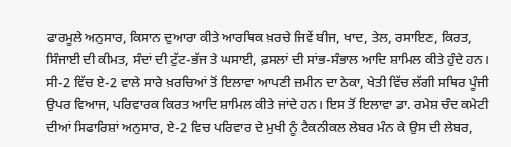ਫਾਰਮੂਲੇ ਅਨੁਸਾਰ, ਕਿਸਾਨ ਦੁਆਰਾ ਕੀਤੇ ਆਰਥਿਕ ਖ਼ਰਚੇ ਜਿਵੇਂ ਬੀਜ, ਖਾਦ, ਤੇਲ, ਰਸਾਇਣ, ਕਿਰਤ, ਸਿੰਜਾਈ ਦੀ ਕੀਮਤ, ਸੰਦਾਂ ਦੀ ਟੁੱਟ-ਭੱਜ ਤੇ ਘਸਾਈ, ਫ਼ਸਲਾਂ ਦੀ ਸਾਂਭ-ਸੰਭਾਲ ਆਦਿ ਸ਼ਾਮਿਲ ਕੀਤੇ ਹੁੰਦੇ ਹਨ। ਸੀ-2 ਵਿੱਚ ਏ-2 ਵਾਲੇ ਸਾਰੇ ਖ਼ਰਚਿਆਂ ਤੋਂ ਇਲਾਵਾ ਆਪਣੀ ਜ਼ਮੀਨ ਦਾ ਠੇਕਾ, ਖੇਤੀ ਵਿੱਚ ਲੱਗੀ ਸਥਿਰ ਪੂੰਜੀ ਉਪਰ ਵਿਆਜ, ਪਰਿਵਾਰਕ ਕਿਰਤ ਆਦਿ ਸ਼ਾਮਿਲ ਕੀਤੇ ਜਾਂਦੇ ਹਨ। ਇਸ ਤੋਂ ਇਲਾਵਾ ਡਾ. ਰਮੇਸ਼ ਚੰਦ ਕਮੇਟੀ ਦੀਆਂ ਸਿਫਾਰਿਸ਼ਾਂ ਅਨੁਸਾਰ, ਏ-2 ਵਿਚ ਪਰਿਵਾਰ ਦੇ ਮੁਖੀ ਨੂੰ ਟੈਕਨੀਕਲ ਲੇਬਰ ਮੰਨ ਕੇ ਉਸ ਦੀ ਲੇਬਰ,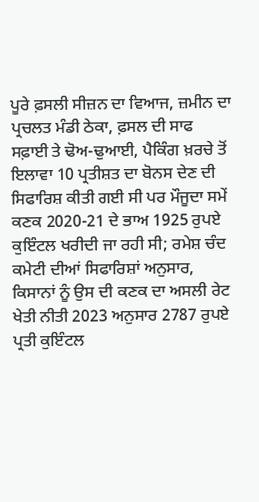ਪੂਰੇ ਫ਼ਸਲੀ ਸੀਜ਼ਨ ਦਾ ਵਿਆਜ, ਜ਼ਮੀਨ ਦਾ ਪ੍ਰਚਲਤ ਮੰਡੀ ਠੇਕਾ, ਫ਼ਸਲ ਦੀ ਸਾਫ ਸਫ਼ਾਈ ਤੇ ਢੋਅ-ਢੁਆਈ, ਪੈਕਿੰਗ ਖ਼ਰਚੇ ਤੋਂ ਇਲਾਵਾ 10 ਪ੍ਰਤੀਸ਼ਤ ਦਾ ਬੋਨਸ ਦੇਣ ਦੀ ਸਿਫਾਰਿਸ਼ ਕੀਤੀ ਗਈ ਸੀ ਪਰ ਮੌਜੂਦਾ ਸਮੇਂ ਕਣਕ 2020-21 ਦੇ ਭਾਅ 1925 ਰੁਪਏ ਕੁਇੰਟਲ ਖਰੀਦੀ ਜਾ ਰਹੀ ਸੀ; ਰਮੇਸ਼ ਚੰਦ ਕਮੇਟੀ ਦੀਆਂ ਸਿਫਾਰਿਸ਼ਾਂ ਅਨੁਸਾਰ, ਕਿਸਾਨਾਂ ਨੂੰ ਉਸ ਦੀ ਕਣਕ ਦਾ ਅਸਲੀ ਰੇਟ ਖੇਤੀ ਨੀਤੀ 2023 ਅਨੁਸਾਰ 2787 ਰੁਪਏ ਪ੍ਰਤੀ ਕੁਇੰਟਲ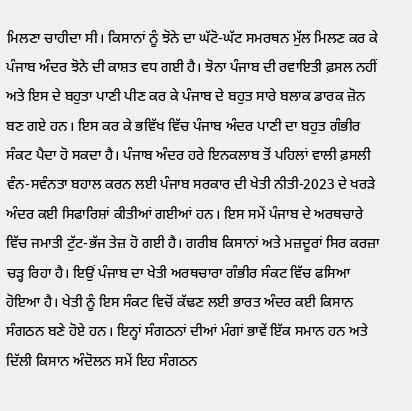ਮਿਲਣਾ ਚਾਹੀਦਾ ਸੀ। ਕਿਸਾਨਾਂ ਨੂੰ ਝੋਨੇ ਦਾ ਘੱਟੋ-ਘੱਟ ਸਮਰਥਨ ਮੁੱਲ ਮਿਲਣ ਕਰ ਕੇ ਪੰਜਾਬ ਅੰਦਰ ਝੋਨੇ ਦੀ ਕਾਸ਼ਤ ਵਧ ਗਈ ਹੈ। ਝੋਨਾ ਪੰਜਾਬ ਦੀ ਰਵਾਇਤੀ ਫ਼ਸਲ ਨਹੀਂ ਅਤੇ ਇਸ ਦੇ ਬਹੁਤਾ ਪਾਣੀ ਪੀਣ ਕਰ ਕੇ ਪੰਜਾਬ ਦੇ ਬਹੁਤ ਸਾਰੇ ਬਲਾਕ ਡਾਰਕ ਜ਼ੋਨ ਬਣ ਗਏ ਹਨ। ਇਸ ਕਰ ਕੇ ਭਵਿੱਖ ਵਿੱਚ ਪੰਜਾਬ ਅੰਦਰ ਪਾਣੀ ਦਾ ਬਹੁਤ ਗੰਭੀਰ ਸੰਕਟ ਪੈਦਾ ਹੋ ਸਕਦਾ ਹੈ। ਪੰਜਾਬ ਅੰਦਰ ਹਰੇ ਇਨਕਲਾਬ ਤੋਂ ਪਹਿਲਾਂ ਵਾਲੀ ਫ਼ਸਲੀ ਵੰਨ-ਸਵੰਨਤਾ ਬਹਾਲ ਕਰਨ ਲਈ ਪੰਜਾਬ ਸਰਕਾਰ ਦੀ ਖੇਤੀ ਨੀਤੀ-2023 ਦੇ ਖਰੜੇ ਅੰਦਰ ਕਈ ਸਿਫਾਰਿਸ਼ਾਂ ਕੀਤੀਆਂ ਗਈਆਂ ਹਨ। ਇਸ ਸਮੇਂ ਪੰਜਾਬ ਦੇ ਅਰਥਚਾਰੇ ਵਿੱਚ ਜਮਾਤੀ ਟੁੱਟ-ਭੱਜ ਤੇਜ਼ ਹੋ ਗਈ ਹੈ। ਗਰੀਬ ਕਿਸਾਨਾਂ ਅਤੇ ਮਜ਼ਦੂਰਾਂ ਸਿਰ ਕਰਜ਼ਾ ਚੜ੍ਹ ਰਿਹਾ ਹੈ। ਇਉਂ ਪੰਜਾਬ ਦਾ ਖੇਤੀ ਅਰਥਚਾਰਾ ਗੰਭੀਰ ਸੰਕਟ ਵਿੱਚ ਫਸਿਆ ਹੋਇਆ ਹੈ। ਖੇਤੀ ਨੂੰ ਇਸ ਸੰਕਟ ਵਿਚੋਂ ਕੱਢਣ ਲਈ ਭਾਰਤ ਅੰਦਰ ਕਈ ਕਿਸਾਨ ਸੰਗਠਨ ਬਣੇ ਹੋਏ ਹਨ। ਇਨ੍ਹਾਂ ਸੰਗਠਨਾਂ ਦੀਆਂ ਮੰਗਾਂ ਭਾਵੇਂ ਇੱਕ ਸਮਾਨ ਹਨ ਅਤੇ ਦਿੱਲੀ ਕਿਸਾਨ ਅੰਦੋਲਨ ਸਮੇਂ ਇਹ ਸੰਗਠਨ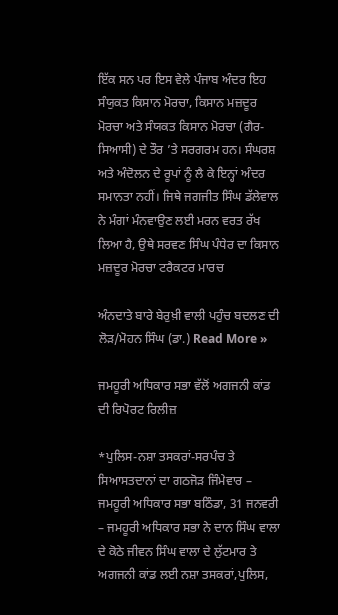ਇੱਕ ਸਨ ਪਰ ਇਸ ਵੇਲੇ ਪੰਜਾਬ ਅੰਦਰ ਇਹ ਸੰਯੁਕਤ ਕਿਸਾਨ ਮੋਰਚਾ, ਕਿਸਾਨ ਮਜ਼ਦੂਰ ਮੋਰਚਾ ਅਤੇ ਸੰਯਕਤ ਕਿਸਾਨ ਮੋਰਚਾ (ਗੈਰ-ਸਿਆਸੀ) ਦੇ ਤੌਰ ’ਤੇ ਸਰਗਰਮ ਹਨ। ਸੰਘਰਸ਼ ਅਤੇ ਅੰਦੋਲਨ ਦੇ ਰੂਪਾਂ ਨੂੰ ਲੈ ਕੇ ਇਨ੍ਹਾਂ ਅੰਦਰ ਸਮਾਨਤਾ ਨਹੀਂ। ਜਿਥੇ ਜਗਜੀਤ ਸਿੰਘ ਡੱਲੇਵਾਲ ਨੇ ਮੰਗਾਂ ਮੰਨਵਾਉਣ ਲਈ ਮਰਨ ਵਰਤ ਰੱਖ ਲਿਆ ਹੈ, ਉਥੇ ਸਰਵਣ ਸਿੰਘ ਪੰਧੇਰ ਦਾ ਕਿਸਾਨ ਮਜ਼ਦੂਰ ਮੋਰਚਾ ਟਰੈਕਟਰ ਮਾਰਚ

ਅੰਨਦਾਤੇ ਬਾਰੇ ਬੇਰੁਖ਼ੀ ਵਾਲੀ ਪਹੁੰਚ ਬਦਲਣ ਦੀ ਲੋੜ/ਮੋਹਨ ਸਿੰਘ (ਡਾ.) Read More »

ਜਮਹੂਰੀ ਅਧਿਕਾਰ ਸਭਾ ਵੱਲੋਂ ਅਗਜਨੀ ਕਾਂਡ ਦੀ ਰਿਪੋਰਟ ਰਿਲੀਜ਼

*ਪੁਲਿਸ-ਨਸ਼ਾ ਤਸਕਰਾਂ-ਸਰਪੰਚ ਤੇ ਸਿਆਸਤਦਾਨਾਂ ਦਾ ਗਠਜੋੜ ਜਿੰਮੇਵਾਰ – ਜਮਹੂਰੀ ਅਧਿਕਾਰ ਸਭਾ ਬਠਿੰਡਾ, 31 ਜਨਵਰੀ – ਜਮਹੂਰੀ ਅਧਿਕਾਰ ਸਭਾ ਨੇ ਦਾਨ ਸਿੰਘ ਵਾਲਾ ਦੇ ਕੋਠੇ ਜੀਵਨ ਸਿੰਘ ਵਾਲਾ ਦੇ ਲੁੱਟਮਾਰ ਤੇ ਅਗਜਨੀ ਕਾਂਡ ਲਈ ਨਸ਼ਾ ਤਸਕਰਾਂ,ਪੁਲਿਸ,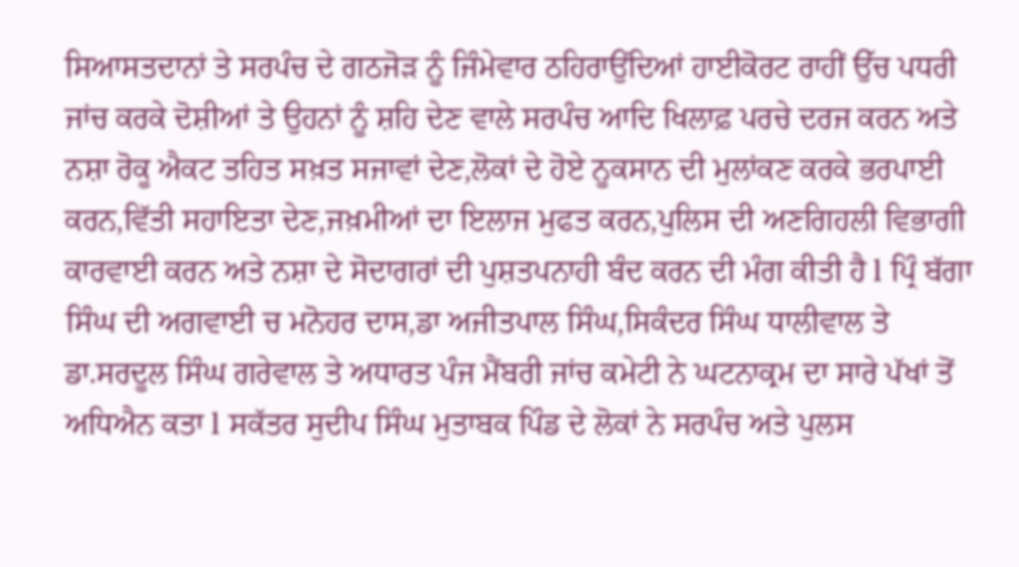ਸਿਆਸਤਦਾਨਾਂ ਤੇ ਸਰਪੰਚ ਦੇ ਗਠਜੋੜ ਨੂੰ ਜਿੰਮੇਵਾਰ ਠਹਿਰਾਉਂਦਿਆਂ ਹਾਈਕੋਰਟ ਰਾਹੀਂ ਉੱਚ ਪਧਰੀ ਜਾਂਚ ਕਰਕੇ ਦੋਸ਼ੀਆਂ ਤੇ ਉਹਨਾਂ ਨੂੰ ਸ਼ਹਿ ਦੇਣ ਵਾਲੇ ਸਰਪੰਚ ਆਦਿ ਖਿਲਾਫ਼ ਪਰਚੇ ਦਰਜ ਕਰਨ ਅਤੇ ਨਸ਼ਾ ਰੋਕੂ ਐਕਟ ਤਹਿਤ ਸਖ਼ਤ ਸਜਾਵਾਂ ਦੇਣ,ਲੋਕਾਂ ਦੇ ਹੋਏ ਨੂਕਸਾਨ ਦੀ ਮੁਲਾਂਕਣ ਕਰਕੇ ਭਰਪਾਈ ਕਰਨ,ਵਿੱਤੀ ਸਹਾਇਤਾ ਦੇਣ,ਜਖ਼ਮੀਆਂ ਦਾ ਇਲਾਜ ਮੁਫਤ ਕਰਨ,ਪੁਲਿਸ ਦੀ ਅਣਗਿਹਲੀ ਵਿਭਾਗੀ ਕਾਰਵਾਈ ਕਰਨ ਅਤੇ ਨਸ਼ਾ ਦੇ ਸੋਦਾਗਰਾਂ ਦੀ ਪੁਸ਼ਤਪਨਾਹੀ ਬੰਦ ਕਰਨ ਦੀ ਮੰਗ ਕੀਤੀ ਹੈ l ਪ੍ਰਿੰ ਬੱਗਾ ਸਿੰਘ ਦੀ ਅਗਵਾਈ ਚ ਮਨੋਹਰ ਦਾਸ,ਡਾ ਅਜੀਤਪਾਲ ਸਿੰਘ,ਸਿਕੰਦਰ ਸਿੰਘ ਧਾਲੀਵਾਲ ਤੇ ਡਾ.ਸਰਦੂਲ ਸਿੰਘ ਗਰੇਵਾਲ ਤੇ ਅਧਾਰਤ ਪੰਜ ਮੈਂਬਰੀ ਜਾਂਚ ਕਮੇਟੀ ਨੇ ਘਟਨਾਕ੍ਰਮ ਦਾ ਸਾਰੇ ਪੱਖਾਂ ਤੋਂ ਅਧਿਐਨ ਕਤਾ l ਸਕੱਤਰ ਸੁਦੀਪ ਸਿੰਘ ਮੁਤਾਬਕ ਪਿੰਡ ਦੇ ਲੋਕਾਂ ਨੇ ਸਰਪੰਚ ਅਤੇ ਪੁਲਸ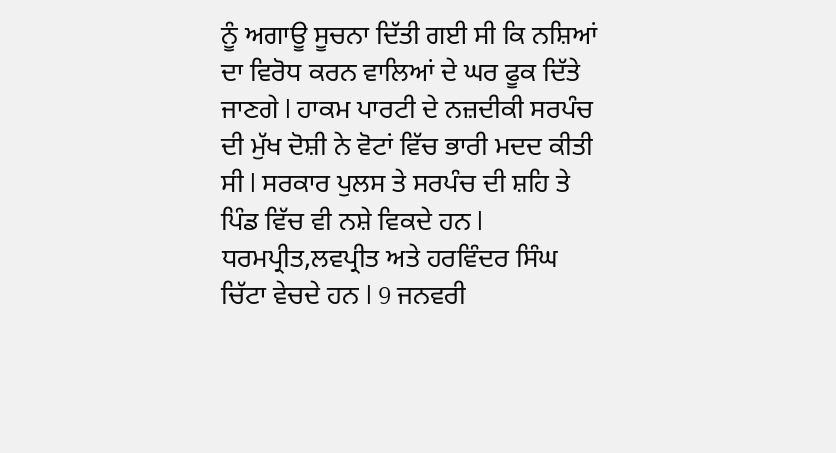ਨੂੰ ਅਗਾਊ ਸੂਚਨਾ ਦਿੱਤੀ ਗਈ ਸੀ ਕਿ ਨਸ਼ਿਆਂ ਦਾ ਵਿਰੋਧ ਕਰਨ ਵਾਲਿਆਂ ਦੇ ਘਰ ਫੂਕ ਦਿੱਤੇ ਜਾਣਗੇ l ਹਾਕਮ ਪਾਰਟੀ ਦੇ ਨਜ਼ਦੀਕੀ ਸਰਪੰਚ ਦੀ ਮੁੱਖ ਦੋਸ਼ੀ ਨੇ ਵੋਟਾਂ ਵਿੱਚ ਭਾਰੀ ਮਦਦ ਕੀਤੀ ਸੀ l ਸਰਕਾਰ ਪੁਲਸ ਤੇ ਸਰਪੰਚ ਦੀ ਸ਼ਹਿ ਤੇ ਪਿੰਡ ਵਿੱਚ ਵੀ ਨਸ਼ੇ ਵਿਕਦੇ ਹਨ l ਧਰਮਪ੍ਰੀਤ,ਲਵਪ੍ਰੀਤ ਅਤੇ ਹਰਵਿੰਦਰ ਸਿੰਘ ਚਿੱਟਾ ਵੇਚਦੇ ਹਨ l 9 ਜਨਵਰੀ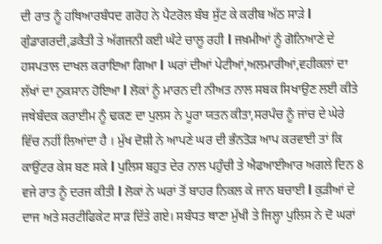ਦੀ ਰਾਤ ਨੂੰ ਹਥਿਆਰਬੰਧਦ ਗਰੋਹ ਨੇ ਪੈਟਰੋਲ ਬੰਬ ਸੁੱਟ ਕੇ ਕਰੀਬ ਅੱਠ ਸਾੜੇ l ਗੁੰਡਾਗਰਦੀ,ਡਕੈਤੀ ਤੇ ਅੱਗਜਨੀ ਕਈ ਘੰਟੇ ਚਾਲੂ ਰਹੀ l ਜਖ਼ਮੀਆਂ ਨੂੰ ਗੋਨਿਆਣੇ ਦੇ ਹਸਪਤਾਲ ਦਾਖਲ ਕਰਾਇਆ ਗਿਆ l ਘਰਾਂ ਦੀਆਂ ਪੇਟੀਆਂ,ਅਲਮਾਰੀਆਂ,ਵਹੀਕਲਾਂ ਦਾ ਲੱਖਾਂ ਦਾ ਨੁਕਸਾਨ ਹੋਇਆ l ਲੋਕਾਂ ਨੂੰ ਮਾਰਨ ਦੀ ਨੀਅਤ ਨਾਲ ਸਬਕ ਸਿਖਾਉਣ ਲਈ ਕੀਤੇ ਜਥੇਬੰਦਕ ਕਰਾਈਮ ਨੂੰ ਢਕਣ ਦਾ ਪੁਲਸ ਨੇ ਪੂਰਾ ਯਤਨ ਕੀਤਾ,ਸਰਪੰਚ ਨੂੰ ਜਾਂਚ ਦੇ ਘੇਰੇ ਵਿੱਚ ਨਹੀਂ ਲਿਆਂਦਾ ਹੈ । ਮੁੱਖ ਦੋਸ਼ੀ ਨੇ ਆਪਣੇ ਘਰ ਦੀ ਭੰਨਤੋੜ ਆਪ ਕਰਵਾਈ ਤਾਂ ਕਿ ਕਾਉਂਟਰ ਕੇਸ ਬਣ ਸਕੇ l ਪੁਲਿਸ ਬਹੁਤ ਦੇਰ ਨਾਲ ਪਹੁੰਚੀ ਤੇ ਐਫਆਈਆਰ ਅਗਲੇ ਦਿਨ 8 ਵਜੇ ਰਾਤ ਨੂੰ ਦਰਜ ਕੀਤੀ l ਲੋਕਾਂ ਨੇ ਘਰਾਂ ਤੋਂ ਬਾਹਰ ਨਿਕਲ ਕੇ ਜਾਨ ਬਚਾਈ l ਕੁੜੀਆਂ ਦੇ ਦਾਜ ਅਤੇ ਸਰਟੀਫਿਕੇਟ ਸਾੜ ਦਿੱਤੇ ਗਏ। ਸਬੰਧਤ ਥਾਣਾ ਮੁੱਖੀ ਤੇ ਜਿਲ੍ਹਾ ਪੁਲਿਸ ਨੇ ਦੋ ਘਰਾਂ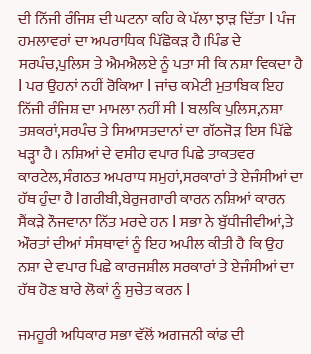ਦੀ ਨਿੱਜੀ ਰੰਜਿਸ਼ ਦੀ ਘਟਨਾ ਕਹਿ ਕੇ ਪੱਲਾ ਝਾੜ ਦਿੱਤਾ l ਪੰਜ ਹਮਲਾਵਰਾਂ ਦਾ ਅਪਰਾਧਿਕ ਪਿੱਛੋਕੜ ਹੈ।ਪਿੰਡ ਦੇ ਸਰਪੰਚ,ਪੁਲਿਸ ਤੇ ਐਮਐਲਏ ਨੂੰ ਪਤਾ ਸੀ ਕਿ ਨਸ਼ਾ ਵਿਕਦਾ ਹੈ l ਪਰ ਉਹਨਾਂ ਨਹੀਂ ਰੋਕਿਆ l ਜਾਂਚ ਕਮੇਟੀ ਮੁਤਾਬਿਕ ਇਹ ਨਿੱਜੀ ਰੰਜਿਸ਼ ਦਾ ਮਾਮਲਾ ਨਹੀਂ ਸੀ l ਬਲਕਿ ਪੁਲਿਸ,ਨਸ਼ਾ ਤਸ਼ਕਰਾਂ,ਸਰਪੰਚ ਤੇ ਸਿਆਸਤਦਾਨਾਂ ਦਾ ਗੱਠਜੋੜ ਇਸ ਪਿੱਛੇ ਖੜ੍ਹਾ ਹੈ। ਨਸ਼ਿਆਂ ਦੇ ਵਸੀਹ ਵਪਾਰ ਪਿਛੇ ਤਾਕਤਵਰ ਕਾਰਟੇਲ,ਸੰਗਠਤ ਅਪਰਾਧ ਸਮੁਹਾਂ,ਸਰਕਾਰਾਂ ਤੇ ਏਜੰਸੀਆਂ ਦਾ ਹੱਥ ਹੁੰਦਾ ਹੈ lਗਰੀਬੀ,ਬੇਰੁਜਗਾਰੀ ਕਾਰਨ ਨਸ਼ਿਆਂ ਕਾਰਨ ਸੈਂਕੜੇ ਨੌਜਵਾਨਾ ਨਿੱਤ ਮਰਦੇ ਹਨ l ਸਭਾ ਨੇ ਬੁੱਧੀਜੀਵੀਆਂ,ਤੇ ਔਰਤਾਂ ਦੀਆਂ ਸੰਸਥਾਵਾਂ ਨੂੰ ਇਹ ਅਪੀਲ ਕੀਤੀ ਹੈ ਕਿ ਉਹ ਨਸ਼ਾ ਦੇ ਵਪਾਰ ਪਿਛੇ ਕਾਰਜਸ਼ੀਲ ਸਰਕਾਰਾਂ ਤੇ ਏਜੰਸੀਆਂ ਦਾ ਹੱਥ ਹੋਣ ਬਾਰੇ ਲੋਕਾਂ ਨੂੰ ਸੁਚੇਤ ਕਰਨ l

ਜਮਹੂਰੀ ਅਧਿਕਾਰ ਸਭਾ ਵੱਲੋਂ ਅਗਜਨੀ ਕਾਂਡ ਦੀ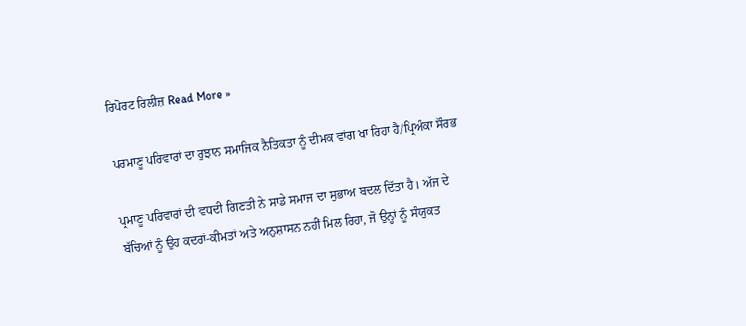ਰਿਪੋਰਟ ਰਿਲੀਜ਼ Read More »

ਪਰਮਾਣੂ ਪਰਿਵਾਰਾਂ ਦਾ ਰੁਝਾਨ ਸਮਾਜਿਕ ਨੈਤਿਕਤਾ ਨੂੰ ਦੀਮਕ ਵਾਂਗ ਖਾ ਰਿਹਾ ਹੈ/ਪ੍ਰਿਅੰਕਾ ਸੌਰਭ

ਪ੍ਰਮਾਣੂ ਪਰਿਵਾਰਾਂ ਦੀ ਵਧਦੀ ਗਿਣਤੀ ਨੇ ਸਾਡੇ ਸਮਾਜ ਦਾ ਸੁਭਾਅ ਬਦਲ ਦਿੱਤਾ ਹੈ। ਅੱਜ ਦੇ ਬੱਚਿਆਂ ਨੂੰ ਉਹ ਕਦਰਾਂ-ਕੀਮਤਾਂ ਅਤੇ ਅਨੁਸ਼ਾਸਨ ਨਹੀਂ ਮਿਲ ਰਿਹਾ, ਜੋ ਉਨ੍ਹਾਂ ਨੂੰ ਸੰਯੁਕਤ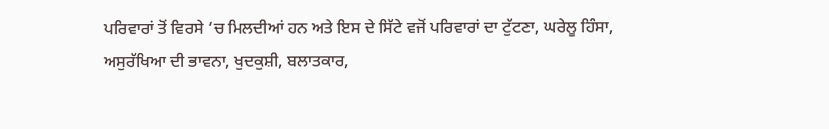ਪਰਿਵਾਰਾਂ ਤੋਂ ਵਿਰਸੇ ‘ਚ ਮਿਲਦੀਆਂ ਹਨ ਅਤੇ ਇਸ ਦੇ ਸਿੱਟੇ ਵਜੋਂ ਪਰਿਵਾਰਾਂ ਦਾ ਟੁੱਟਣਾ, ਘਰੇਲੂ ਹਿੰਸਾ, ਅਸੁਰੱਖਿਆ ਦੀ ਭਾਵਨਾ, ਖੁਦਕੁਸ਼ੀ, ਬਲਾਤਕਾਰ,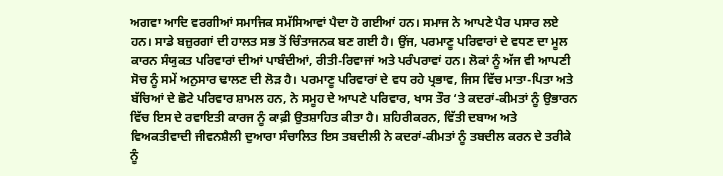ਅਗਵਾ ਆਦਿ ਵਰਗੀਆਂ ਸਮਾਜਿਕ ਸਮੱਸਿਆਵਾਂ ਪੈਦਾ ਹੋ ਗਈਆਂ ਹਨ। ਸਮਾਜ ਨੇ ਆਪਣੇ ਪੈਰ ਪਸਾਰ ਲਏ ਹਨ। ਸਾਡੇ ਬਜ਼ੁਰਗਾਂ ਦੀ ਹਾਲਤ ਸਭ ਤੋਂ ਚਿੰਤਾਜਨਕ ਬਣ ਗਈ ਹੈ। ਉਂਜ, ਪਰਮਾਣੂ ਪਰਿਵਾਰਾਂ ਦੇ ਵਧਣ ਦਾ ਮੂਲ ਕਾਰਨ ਸੰਯੁਕਤ ਪਰਿਵਾਰਾਂ ਦੀਆਂ ਪਾਬੰਦੀਆਂ, ਰੀਤੀ-ਰਿਵਾਜਾਂ ਅਤੇ ਪਰੰਪਰਾਵਾਂ ਹਨ। ਲੋਕਾਂ ਨੂੰ ਅੱਜ ਵੀ ਆਪਣੀ ਸੋਚ ਨੂੰ ਸਮੇਂ ਅਨੁਸਾਰ ਢਾਲਣ ਦੀ ਲੋੜ ਹੈ। ਪਰਮਾਣੂ ਪਰਿਵਾਰਾਂ ਦੇ ਵਧ ਰਹੇ ਪ੍ਰਭਾਵ, ਜਿਸ ਵਿੱਚ ਮਾਤਾ-ਪਿਤਾ ਅਤੇ ਬੱਚਿਆਂ ਦੇ ਛੋਟੇ ਪਰਿਵਾਰ ਸ਼ਾਮਲ ਹਨ, ਨੇ ਸਮੂਹ ਦੇ ਆਪਣੇ ਪਰਿਵਾਰ, ਖਾਸ ਤੌਰ ‘ਤੇ ਕਦਰਾਂ-ਕੀਮਤਾਂ ਨੂੰ ਉਭਾਰਨ ਵਿੱਚ ਇਸ ਦੇ ਰਵਾਇਤੀ ਕਾਰਜ ਨੂੰ ਕਾਫ਼ੀ ਉਤਸ਼ਾਹਿਤ ਕੀਤਾ ਹੈ। ਸ਼ਹਿਰੀਕਰਨ, ਵਿੱਤੀ ਦਬਾਅ ਅਤੇ ਵਿਅਕਤੀਵਾਦੀ ਜੀਵਨਸ਼ੈਲੀ ਦੁਆਰਾ ਸੰਚਾਲਿਤ ਇਸ ਤਬਦੀਲੀ ਨੇ ਕਦਰਾਂ-ਕੀਮਤਾਂ ਨੂੰ ਤਬਦੀਲ ਕਰਨ ਦੇ ਤਰੀਕੇ ਨੂੰ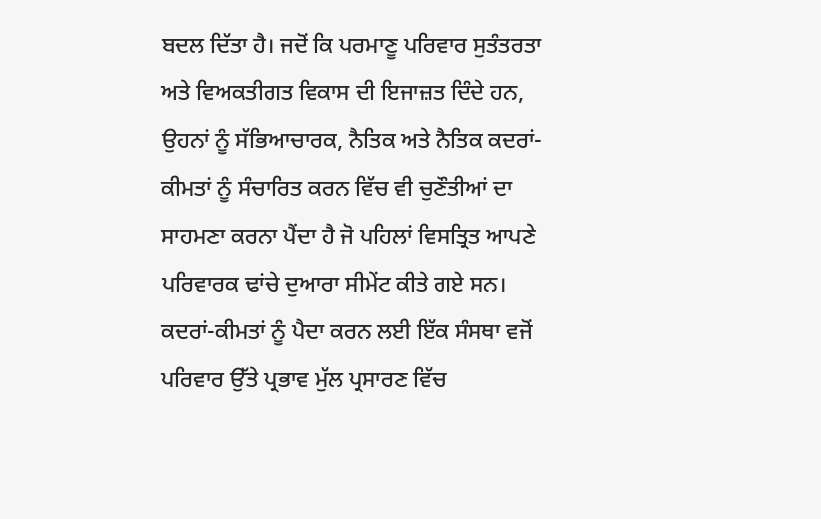ਬਦਲ ਦਿੱਤਾ ਹੈ। ਜਦੋਂ ਕਿ ਪਰਮਾਣੂ ਪਰਿਵਾਰ ਸੁਤੰਤਰਤਾ ਅਤੇ ਵਿਅਕਤੀਗਤ ਵਿਕਾਸ ਦੀ ਇਜਾਜ਼ਤ ਦਿੰਦੇ ਹਨ, ਉਹਨਾਂ ਨੂੰ ਸੱਭਿਆਚਾਰਕ, ਨੈਤਿਕ ਅਤੇ ਨੈਤਿਕ ਕਦਰਾਂ-ਕੀਮਤਾਂ ਨੂੰ ਸੰਚਾਰਿਤ ਕਰਨ ਵਿੱਚ ਵੀ ਚੁਣੌਤੀਆਂ ਦਾ ਸਾਹਮਣਾ ਕਰਨਾ ਪੈਂਦਾ ਹੈ ਜੋ ਪਹਿਲਾਂ ਵਿਸਤ੍ਰਿਤ ਆਪਣੇ ਪਰਿਵਾਰਕ ਢਾਂਚੇ ਦੁਆਰਾ ਸੀਮੇਂਟ ਕੀਤੇ ਗਏ ਸਨ। ਕਦਰਾਂ-ਕੀਮਤਾਂ ਨੂੰ ਪੈਦਾ ਕਰਨ ਲਈ ਇੱਕ ਸੰਸਥਾ ਵਜੋਂ ਪਰਿਵਾਰ ਉੱਤੇ ਪ੍ਰਭਾਵ ਮੁੱਲ ਪ੍ਰਸਾਰਣ ਵਿੱਚ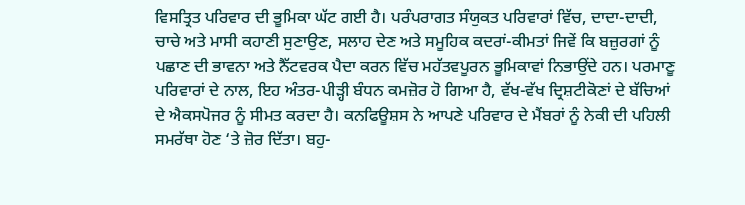ਵਿਸਤ੍ਰਿਤ ਪਰਿਵਾਰ ਦੀ ਭੂਮਿਕਾ ਘੱਟ ਗਈ ਹੈ। ਪਰੰਪਰਾਗਤ ਸੰਯੁਕਤ ਪਰਿਵਾਰਾਂ ਵਿੱਚ, ਦਾਦਾ-ਦਾਦੀ, ਚਾਚੇ ਅਤੇ ਮਾਸੀ ਕਹਾਣੀ ਸੁਣਾਉਣ, ਸਲਾਹ ਦੇਣ ਅਤੇ ਸਮੂਹਿਕ ਕਦਰਾਂ-ਕੀਮਤਾਂ ਜਿਵੇਂ ਕਿ ਬਜ਼ੁਰਗਾਂ ਨੂੰ ਪਛਾਣ ਦੀ ਭਾਵਨਾ ਅਤੇ ਨੈੱਟਵਰਕ ਪੈਦਾ ਕਰਨ ਵਿੱਚ ਮਹੱਤਵਪੂਰਨ ਭੂਮਿਕਾਵਾਂ ਨਿਭਾਉਂਦੇ ਹਨ। ਪਰਮਾਣੂ ਪਰਿਵਾਰਾਂ ਦੇ ਨਾਲ, ਇਹ ਅੰਤਰ-ਪੀੜ੍ਹੀ ਬੰਧਨ ਕਮਜ਼ੋਰ ਹੋ ਗਿਆ ਹੈ, ਵੱਖ-ਵੱਖ ਦ੍ਰਿਸ਼ਟੀਕੋਣਾਂ ਦੇ ਬੱਚਿਆਂ ਦੇ ਐਕਸਪੋਜਰ ਨੂੰ ਸੀਮਤ ਕਰਦਾ ਹੈ। ਕਨਫਿਊਸ਼ਸ ਨੇ ਆਪਣੇ ਪਰਿਵਾਰ ਦੇ ਮੈਂਬਰਾਂ ਨੂੰ ਨੇਕੀ ਦੀ ਪਹਿਲੀ ਸਮਰੱਥਾ ਹੋਣ ‘ਤੇ ਜ਼ੋਰ ਦਿੱਤਾ। ਬਹੁ-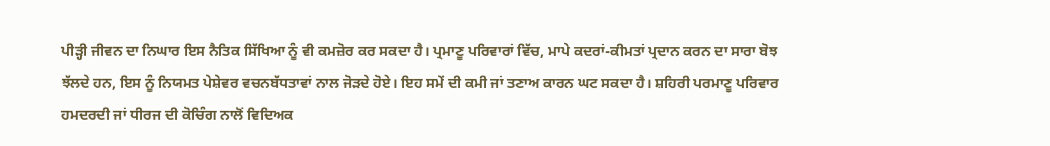ਪੀੜ੍ਹੀ ਜੀਵਨ ਦਾ ਨਿਘਾਰ ਇਸ ਨੈਤਿਕ ਸਿੱਖਿਆ ਨੂੰ ਵੀ ਕਮਜ਼ੋਰ ਕਰ ਸਕਦਾ ਹੈ। ਪ੍ਰਮਾਣੂ ਪਰਿਵਾਰਾਂ ਵਿੱਚ, ਮਾਪੇ ਕਦਰਾਂ-ਕੀਮਤਾਂ ਪ੍ਰਦਾਨ ਕਰਨ ਦਾ ਸਾਰਾ ਬੋਝ ਝੱਲਦੇ ਹਨ, ਇਸ ਨੂੰ ਨਿਯਮਤ ਪੇਸ਼ੇਵਰ ਵਚਨਬੱਧਤਾਵਾਂ ਨਾਲ ਜੋੜਦੇ ਹੋਏ। ਇਹ ਸਮੇਂ ਦੀ ਕਮੀ ਜਾਂ ਤਣਾਅ ਕਾਰਨ ਘਟ ਸਕਦਾ ਹੈ। ਸ਼ਹਿਰੀ ਪਰਮਾਣੂ ਪਰਿਵਾਰ ਹਮਦਰਦੀ ਜਾਂ ਧੀਰਜ ਦੀ ਕੋਚਿੰਗ ਨਾਲੋਂ ਵਿਦਿਅਕ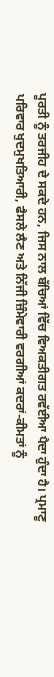ਪੂਰਤੀ ਨੂੰ ਤਰਜੀਹ ਦੇ ਸਕਦੇ ਹਨ, ਜਿਸ ਨਾਲ ਬੱਚਿਆਂ ਵਿੱਚ ਵਿਅਕਤੀਗਤ ਰਵੱਈਆ ਪੈਦਾ ਹੁੰਦਾ ਹੈ। ਪ੍ਰਮਾਣੂ ਪਰਿਵਾਰ ਖੁਦਮੁਖਤਿਆਰੀ, ਫੈਸਲੇ ਲੈਣ ਅਤੇ ਨਿੱਜੀ ਜ਼ਿੰਮੇਵਾਰੀ ਵਰਗੀਆਂ ਕਦਰਾਂ-ਕੀਮਤਾਂ ਨੂੰ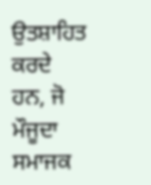ਉਤਸ਼ਾਹਿਤ ਕਰਦੇ ਹਨ, ਜੋ ਮੌਜੂਦਾ ਸਮਾਜਕ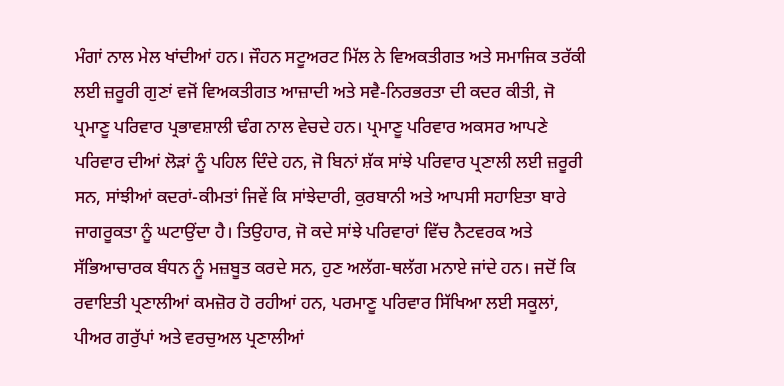ਮੰਗਾਂ ਨਾਲ ਮੇਲ ਖਾਂਦੀਆਂ ਹਨ। ਜੌਹਨ ਸਟੂਅਰਟ ਮਿੱਲ ਨੇ ਵਿਅਕਤੀਗਤ ਅਤੇ ਸਮਾਜਿਕ ਤਰੱਕੀ ਲਈ ਜ਼ਰੂਰੀ ਗੁਣਾਂ ਵਜੋਂ ਵਿਅਕਤੀਗਤ ਆਜ਼ਾਦੀ ਅਤੇ ਸਵੈ-ਨਿਰਭਰਤਾ ਦੀ ਕਦਰ ਕੀਤੀ, ਜੋ ਪ੍ਰਮਾਣੂ ਪਰਿਵਾਰ ਪ੍ਰਭਾਵਸ਼ਾਲੀ ਢੰਗ ਨਾਲ ਵੇਚਦੇ ਹਨ। ਪ੍ਰਮਾਣੂ ਪਰਿਵਾਰ ਅਕਸਰ ਆਪਣੇ ਪਰਿਵਾਰ ਦੀਆਂ ਲੋੜਾਂ ਨੂੰ ਪਹਿਲ ਦਿੰਦੇ ਹਨ, ਜੋ ਬਿਨਾਂ ਸ਼ੱਕ ਸਾਂਝੇ ਪਰਿਵਾਰ ਪ੍ਰਣਾਲੀ ਲਈ ਜ਼ਰੂਰੀ ਸਨ, ਸਾਂਝੀਆਂ ਕਦਰਾਂ-ਕੀਮਤਾਂ ਜਿਵੇਂ ਕਿ ਸਾਂਝੇਦਾਰੀ, ਕੁਰਬਾਨੀ ਅਤੇ ਆਪਸੀ ਸਹਾਇਤਾ ਬਾਰੇ ਜਾਗਰੂਕਤਾ ਨੂੰ ਘਟਾਉਂਦਾ ਹੈ। ਤਿਉਹਾਰ, ਜੋ ਕਦੇ ਸਾਂਝੇ ਪਰਿਵਾਰਾਂ ਵਿੱਚ ਨੈਟਵਰਕ ਅਤੇ ਸੱਭਿਆਚਾਰਕ ਬੰਧਨ ਨੂੰ ਮਜ਼ਬੂਤ ਕਰਦੇ ਸਨ, ਹੁਣ ਅਲੱਗ-ਥਲੱਗ ਮਨਾਏ ਜਾਂਦੇ ਹਨ। ਜਦੋਂ ਕਿ ਰਵਾਇਤੀ ਪ੍ਰਣਾਲੀਆਂ ਕਮਜ਼ੋਰ ਹੋ ਰਹੀਆਂ ਹਨ, ਪਰਮਾਣੂ ਪਰਿਵਾਰ ਸਿੱਖਿਆ ਲਈ ਸਕੂਲਾਂ, ਪੀਅਰ ਗਰੁੱਪਾਂ ਅਤੇ ਵਰਚੁਅਲ ਪ੍ਰਣਾਲੀਆਂ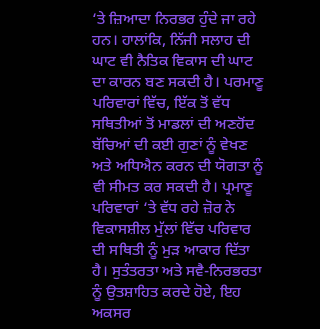‘ਤੇ ਜ਼ਿਆਦਾ ਨਿਰਭਰ ਹੁੰਦੇ ਜਾ ਰਹੇ ਹਨ। ਹਾਲਾਂਕਿ, ਨਿੱਜੀ ਸਲਾਹ ਦੀ ਘਾਟ ਵੀ ਨੈਤਿਕ ਵਿਕਾਸ ਦੀ ਘਾਟ ਦਾ ਕਾਰਨ ਬਣ ਸਕਦੀ ਹੈ। ਪਰਮਾਣੂ ਪਰਿਵਾਰਾਂ ਵਿੱਚ, ਇੱਕ ਤੋਂ ਵੱਧ ਸਥਿਤੀਆਂ ਤੋਂ ਮਾਡਲਾਂ ਦੀ ਅਣਹੋਂਦ ਬੱਚਿਆਂ ਦੀ ਕਈ ਗੁਣਾਂ ਨੂੰ ਵੇਖਣ ਅਤੇ ਅਧਿਐਨ ਕਰਨ ਦੀ ਯੋਗਤਾ ਨੂੰ ਵੀ ਸੀਮਤ ਕਰ ਸਕਦੀ ਹੈ। ਪ੍ਰਮਾਣੂ ਪਰਿਵਾਰਾਂ ‘ਤੇ ਵੱਧ ਰਹੇ ਜ਼ੋਰ ਨੇ ਵਿਕਾਸਸ਼ੀਲ ਮੁੱਲਾਂ ਵਿੱਚ ਪਰਿਵਾਰ ਦੀ ਸਥਿਤੀ ਨੂੰ ਮੁੜ ਆਕਾਰ ਦਿੱਤਾ ਹੈ। ਸੁਤੰਤਰਤਾ ਅਤੇ ਸਵੈ-ਨਿਰਭਰਤਾ ਨੂੰ ਉਤਸ਼ਾਹਿਤ ਕਰਦੇ ਹੋਏ, ਇਹ ਅਕਸਰ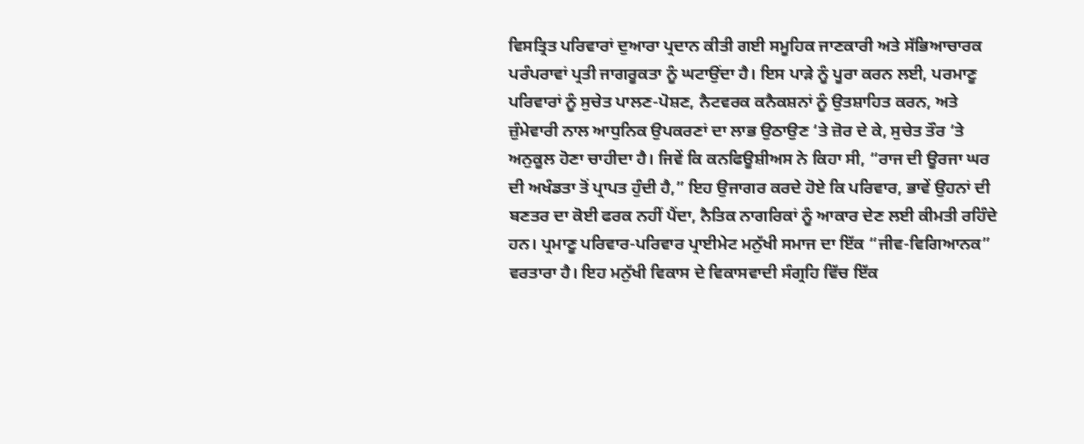ਵਿਸਤ੍ਰਿਤ ਪਰਿਵਾਰਾਂ ਦੁਆਰਾ ਪ੍ਰਦਾਨ ਕੀਤੀ ਗਈ ਸਮੂਹਿਕ ਜਾਣਕਾਰੀ ਅਤੇ ਸੱਭਿਆਚਾਰਕ ਪਰੰਪਰਾਵਾਂ ਪ੍ਰਤੀ ਜਾਗਰੂਕਤਾ ਨੂੰ ਘਟਾਉਂਦਾ ਹੈ। ਇਸ ਪਾੜੇ ਨੂੰ ਪੂਰਾ ਕਰਨ ਲਈ, ਪਰਮਾਣੂ ਪਰਿਵਾਰਾਂ ਨੂੰ ਸੁਚੇਤ ਪਾਲਣ-ਪੋਸ਼ਣ, ਨੈਟਵਰਕ ਕਨੈਕਸ਼ਨਾਂ ਨੂੰ ਉਤਸ਼ਾਹਿਤ ਕਰਨ, ਅਤੇ ਜ਼ੁੰਮੇਵਾਰੀ ਨਾਲ ਆਧੁਨਿਕ ਉਪਕਰਣਾਂ ਦਾ ਲਾਭ ਉਠਾਉਣ ‘ਤੇ ਜ਼ੋਰ ਦੇ ਕੇ, ਸੁਚੇਤ ਤੌਰ ‘ਤੇ ਅਨੁਕੂਲ ਹੋਣਾ ਚਾਹੀਦਾ ਹੈ। ਜਿਵੇਂ ਕਿ ਕਨਫਿਊਸ਼ੀਅਸ ਨੇ ਕਿਹਾ ਸੀ, “ਰਾਜ ਦੀ ਊਰਜਾ ਘਰ ਦੀ ਅਖੰਡਤਾ ਤੋਂ ਪ੍ਰਾਪਤ ਹੁੰਦੀ ਹੈ,” ਇਹ ਉਜਾਗਰ ਕਰਦੇ ਹੋਏ ਕਿ ਪਰਿਵਾਰ, ਭਾਵੇਂ ਉਹਨਾਂ ਦੀ ਬਣਤਰ ਦਾ ਕੋਈ ਫਰਕ ਨਹੀਂ ਪੈਂਦਾ, ਨੈਤਿਕ ਨਾਗਰਿਕਾਂ ਨੂੰ ਆਕਾਰ ਦੇਣ ਲਈ ਕੀਮਤੀ ਰਹਿੰਦੇ ਹਨ। ਪ੍ਰਮਾਣੂ ਪਰਿਵਾਰ-ਪਰਿਵਾਰ ਪ੍ਰਾਈਮੇਟ ਮਨੁੱਖੀ ਸਮਾਜ ਦਾ ਇੱਕ “ਜੀਵ-ਵਿਗਿਆਨਕ” ਵਰਤਾਰਾ ਹੈ। ਇਹ ਮਨੁੱਖੀ ਵਿਕਾਸ ਦੇ ਵਿਕਾਸਵਾਦੀ ਸੰਗ੍ਰਹਿ ਵਿੱਚ ਇੱਕ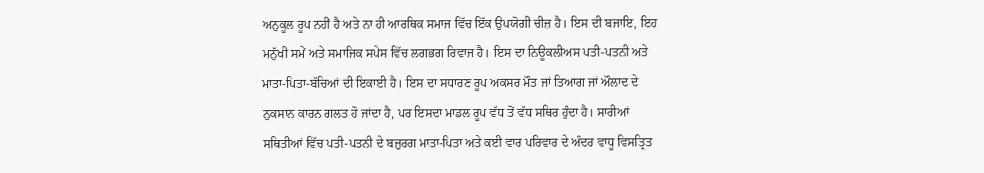ਅਨੁਕੂਲ ਰੂਪ ਨਹੀਂ ਹੈ ਅਤੇ ਨਾ ਹੀ ਆਰਥਿਕ ਸਮਾਜ ਵਿੱਚ ਇੱਕ ਉਪਯੋਗੀ ਚੀਜ਼ ਹੈ। ਇਸ ਦੀ ਬਜਾਇ, ਇਹ ਮਨੁੱਖੀ ਸਮੇਂ ਅਤੇ ਸਮਾਜਿਕ ਸਪੇਸ ਵਿੱਚ ਲਗਭਗ ਰਿਵਾਜ ਹੈ। ਇਸ ਦਾ ਨਿਊਕਲੀਅਸ ਪਤੀ-ਪਤਨੀ ਅਤੇ ਮਾਤਾ-ਪਿਤਾ-ਬੱਚਿਆਂ ਦੀ ਇਕਾਈ ਹੈ। ਇਸ ਦਾ ਸਧਾਰਣ ਰੂਪ ਅਕਸਰ ਮੌਤ ਜਾਂ ਤਿਆਗ ਜਾਂ ਔਲਾਦ ਦੇ ਨੁਕਸਾਨ ਕਾਰਨ ਗਲਤ ਹੋ ਜਾਂਦਾ ਹੈ, ਪਰ ਇਸਦਾ ਮਾਡਲ ਰੂਪ ਵੱਧ ਤੋਂ ਵੱਧ ਸਥਿਰ ਹੁੰਦਾ ਹੈ। ਸਾਰੀਆਂ ਸਥਿਤੀਆਂ ਵਿੱਚ ਪਤੀ-ਪਤਨੀ ਦੇ ਬਜ਼ੁਰਗ ਮਾਤਾ-ਪਿਤਾ ਅਤੇ ਕਈ ਵਾਰ ਪਰਿਵਾਰ ਦੇ ਅੰਦਰ ਵਾਧੂ ਵਿਸਤ੍ਰਿਤ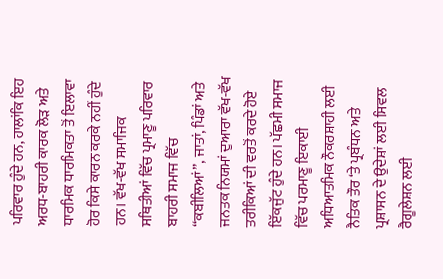ਪਰਿਵਾਰ ਹੁੰਦੇ ਹਨ, ਹਾਲਾਂਕਿ ਇਹ ਅਰਧ-ਬਾਹਰੀ ਕਾਰਕ ਲੋੜ ਅਤੇ ਧਾਰਮਿਕ ਧਾਰਮਿਕਤਾ ਤੋਂ ਇਲਾਵਾ ਹੋਰ ਕਿਸੇ ਕਾਰਨ ਕਰਕੇ ਨਹੀਂ ਹੁੰਦੇ ਹਨ। ਵੱਖ-ਵੱਖ ਸਮਾਜਿਕ ਸਥਿਤੀਆਂ ਵਿੱਚ ਪ੍ਰਮਾਣੂ ਪਰਿਵਾਰ ਬਾਹਰੀ ਸਮਾਜ ਵਿੱਚ “ਕਬੀਲਿਆਂ”, ਜਾਤਾਂ, ਪਿੰਡਾਂ ਅਤੇ ਜਨਤਕ ਨਿਯਮਾਂ ਦੁਆਰਾ ਵੱਖ-ਵੱਖ ਤਰੀਕਿਆਂ ਦੀ ਵਰਤੋਂ ਕਰਦੇ ਹੋਏ ਇੱਕਜੁੱਟ ਹੁੰਦੇ ਹਨ। ਪੱਛਮੀ ਸਮਾਜ ਵਿੱਚ ਪਰਮਾਣੂ ਇਕਾਈ ਅਧਿਆਤਮਿਕ ਨੌਕਰਸ਼ਾਹੀ ਲਈ ਨੈਤਿਕ ਤੌਰ ‘ਤੇ ਪ੍ਰਬੰਧਨ ਅਤੇ ਪ੍ਰਸ਼ਾਸਨ ਦੇ ਉਦੇਸ਼ਾਂ ਲਈ ਸਿਵਲ ਰੈਗੂਲੇਸ਼ਨ ਲਈ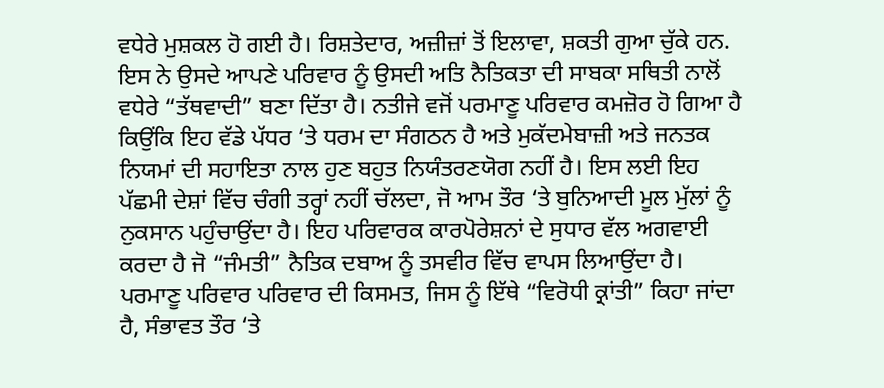ਵਧੇਰੇ ਮੁਸ਼ਕਲ ਹੋ ਗਈ ਹੈ। ਰਿਸ਼ਤੇਦਾਰ, ਅਜ਼ੀਜ਼ਾਂ ਤੋਂ ਇਲਾਵਾ, ਸ਼ਕਤੀ ਗੁਆ ਚੁੱਕੇ ਹਨ. ਇਸ ਨੇ ਉਸਦੇ ਆਪਣੇ ਪਰਿਵਾਰ ਨੂੰ ਉਸਦੀ ਅਤਿ ਨੈਤਿਕਤਾ ਦੀ ਸਾਬਕਾ ਸਥਿਤੀ ਨਾਲੋਂ ਵਧੇਰੇ “ਤੱਥਵਾਦੀ” ਬਣਾ ਦਿੱਤਾ ਹੈ। ਨਤੀਜੇ ਵਜੋਂ ਪਰਮਾਣੂ ਪਰਿਵਾਰ ਕਮਜ਼ੋਰ ਹੋ ਗਿਆ ਹੈ ਕਿਉਂਕਿ ਇਹ ਵੱਡੇ ਪੱਧਰ ‘ਤੇ ਧਰਮ ਦਾ ਸੰਗਠਨ ਹੈ ਅਤੇ ਮੁਕੱਦਮੇਬਾਜ਼ੀ ਅਤੇ ਜਨਤਕ ਨਿਯਮਾਂ ਦੀ ਸਹਾਇਤਾ ਨਾਲ ਹੁਣ ਬਹੁਤ ਨਿਯੰਤਰਣਯੋਗ ਨਹੀਂ ਹੈ। ਇਸ ਲਈ ਇਹ ਪੱਛਮੀ ਦੇਸ਼ਾਂ ਵਿੱਚ ਚੰਗੀ ਤਰ੍ਹਾਂ ਨਹੀਂ ਚੱਲਦਾ, ਜੋ ਆਮ ਤੌਰ ‘ਤੇ ਬੁਨਿਆਦੀ ਮੂਲ ਮੁੱਲਾਂ ਨੂੰ ਨੁਕਸਾਨ ਪਹੁੰਚਾਉਂਦਾ ਹੈ। ਇਹ ਪਰਿਵਾਰਕ ਕਾਰਪੋਰੇਸ਼ਨਾਂ ਦੇ ਸੁਧਾਰ ਵੱਲ ਅਗਵਾਈ ਕਰਦਾ ਹੈ ਜੋ “ਜੰਮਤੀ” ਨੈਤਿਕ ਦਬਾਅ ਨੂੰ ਤਸਵੀਰ ਵਿੱਚ ਵਾਪਸ ਲਿਆਉਂਦਾ ਹੈ। ਪਰਮਾਣੂ ਪਰਿਵਾਰ ਪਰਿਵਾਰ ਦੀ ਕਿਸਮਤ, ਜਿਸ ਨੂੰ ਇੱਥੇ “ਵਿਰੋਧੀ ਕ੍ਰਾਂਤੀ” ਕਿਹਾ ਜਾਂਦਾ ਹੈ, ਸੰਭਾਵਤ ਤੌਰ ‘ਤੇ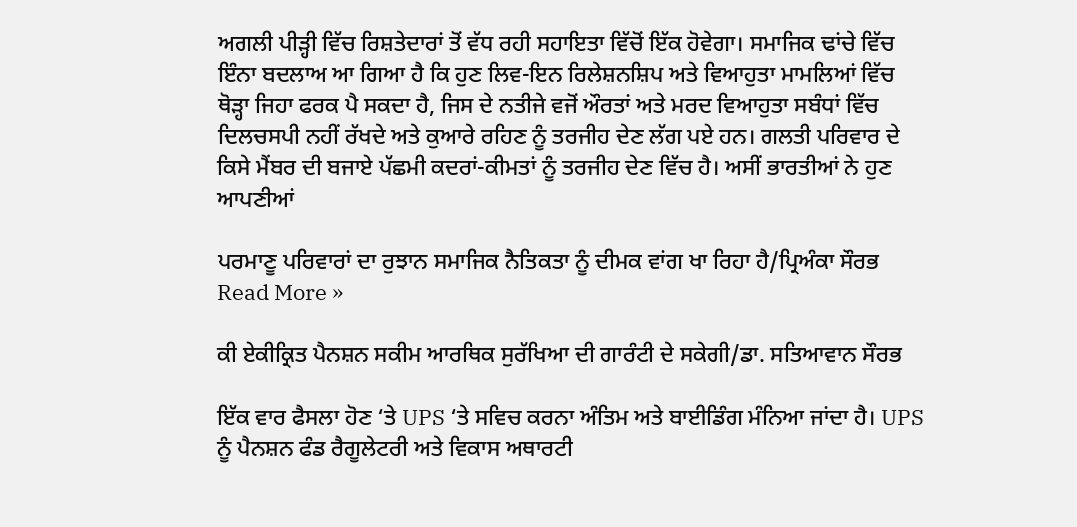ਅਗਲੀ ਪੀੜ੍ਹੀ ਵਿੱਚ ਰਿਸ਼ਤੇਦਾਰਾਂ ਤੋਂ ਵੱਧ ਰਹੀ ਸਹਾਇਤਾ ਵਿੱਚੋਂ ਇੱਕ ਹੋਵੇਗਾ। ਸਮਾਜਿਕ ਢਾਂਚੇ ਵਿੱਚ ਇੰਨਾ ਬਦਲਾਅ ਆ ਗਿਆ ਹੈ ਕਿ ਹੁਣ ਲਿਵ-ਇਨ ਰਿਲੇਸ਼ਨਸ਼ਿਪ ਅਤੇ ਵਿਆਹੁਤਾ ਮਾਮਲਿਆਂ ਵਿੱਚ ਥੋੜ੍ਹਾ ਜਿਹਾ ਫਰਕ ਪੈ ਸਕਦਾ ਹੈ, ਜਿਸ ਦੇ ਨਤੀਜੇ ਵਜੋਂ ਔਰਤਾਂ ਅਤੇ ਮਰਦ ਵਿਆਹੁਤਾ ਸਬੰਧਾਂ ਵਿੱਚ ਦਿਲਚਸਪੀ ਨਹੀਂ ਰੱਖਦੇ ਅਤੇ ਕੁਆਰੇ ਰਹਿਣ ਨੂੰ ਤਰਜੀਹ ਦੇਣ ਲੱਗ ਪਏ ਹਨ। ਗਲਤੀ ਪਰਿਵਾਰ ਦੇ ਕਿਸੇ ਮੈਂਬਰ ਦੀ ਬਜਾਏ ਪੱਛਮੀ ਕਦਰਾਂ-ਕੀਮਤਾਂ ਨੂੰ ਤਰਜੀਹ ਦੇਣ ਵਿੱਚ ਹੈ। ਅਸੀਂ ਭਾਰਤੀਆਂ ਨੇ ਹੁਣ ਆਪਣੀਆਂ

ਪਰਮਾਣੂ ਪਰਿਵਾਰਾਂ ਦਾ ਰੁਝਾਨ ਸਮਾਜਿਕ ਨੈਤਿਕਤਾ ਨੂੰ ਦੀਮਕ ਵਾਂਗ ਖਾ ਰਿਹਾ ਹੈ/ਪ੍ਰਿਅੰਕਾ ਸੌਰਭ Read More »

ਕੀ ਏਕੀਕ੍ਰਿਤ ਪੈਨਸ਼ਨ ਸਕੀਮ ਆਰਥਿਕ ਸੁਰੱਖਿਆ ਦੀ ਗਾਰੰਟੀ ਦੇ ਸਕੇਗੀ/ਡਾ. ਸਤਿਆਵਾਨ ਸੌਰਭ

ਇੱਕ ਵਾਰ ਫੈਸਲਾ ਹੋਣ ‘ਤੇ UPS ‘ਤੇ ਸਵਿਚ ਕਰਨਾ ਅੰਤਿਮ ਅਤੇ ਬਾਈਡਿੰਗ ਮੰਨਿਆ ਜਾਂਦਾ ਹੈ। UPS ਨੂੰ ਪੈਨਸ਼ਨ ਫੰਡ ਰੈਗੂਲੇਟਰੀ ਅਤੇ ਵਿਕਾਸ ਅਥਾਰਟੀ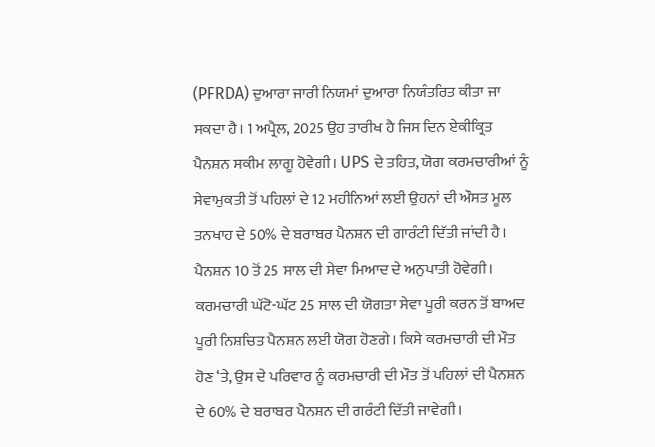(PFRDA) ਦੁਆਰਾ ਜਾਰੀ ਨਿਯਮਾਂ ਦੁਆਰਾ ਨਿਯੰਤਰਿਤ ਕੀਤਾ ਜਾ ਸਕਦਾ ਹੈ। 1 ਅਪ੍ਰੈਲ, 2025 ਉਹ ਤਾਰੀਖ ਹੈ ਜਿਸ ਦਿਨ ਏਕੀਕ੍ਰਿਤ ਪੈਨਸ਼ਨ ਸਕੀਮ ਲਾਗੂ ਹੋਵੇਗੀ। UPS ਦੇ ਤਹਿਤ, ਯੋਗ ਕਰਮਚਾਰੀਆਂ ਨੂੰ ਸੇਵਾਮੁਕਤੀ ਤੋਂ ਪਹਿਲਾਂ ਦੇ 12 ਮਹੀਨਿਆਂ ਲਈ ਉਹਨਾਂ ਦੀ ਔਸਤ ਮੂਲ ਤਨਖਾਹ ਦੇ 50% ਦੇ ਬਰਾਬਰ ਪੈਨਸ਼ਨ ਦੀ ਗਾਰੰਟੀ ਦਿੱਤੀ ਜਾਂਦੀ ਹੈ। ਪੈਨਸ਼ਨ 10 ਤੋਂ 25 ਸਾਲ ਦੀ ਸੇਵਾ ਮਿਆਦ ਦੇ ਅਨੁਪਾਤੀ ਹੋਵੇਗੀ। ਕਰਮਚਾਰੀ ਘੱਟੋ-ਘੱਟ 25 ਸਾਲ ਦੀ ਯੋਗਤਾ ਸੇਵਾ ਪੂਰੀ ਕਰਨ ਤੋਂ ਬਾਅਦ ਪੂਰੀ ਨਿਸ਼ਚਿਤ ਪੈਨਸ਼ਨ ਲਈ ਯੋਗ ਹੋਣਗੇ। ਕਿਸੇ ਕਰਮਚਾਰੀ ਦੀ ਮੌਤ ਹੋਣ ‘ਤੇ, ਉਸ ਦੇ ਪਰਿਵਾਰ ਨੂੰ ਕਰਮਚਾਰੀ ਦੀ ਮੌਤ ਤੋਂ ਪਹਿਲਾਂ ਦੀ ਪੈਨਸ਼ਨ ਦੇ 60% ਦੇ ਬਰਾਬਰ ਪੈਨਸ਼ਨ ਦੀ ਗਰੰਟੀ ਦਿੱਤੀ ਜਾਵੇਗੀ।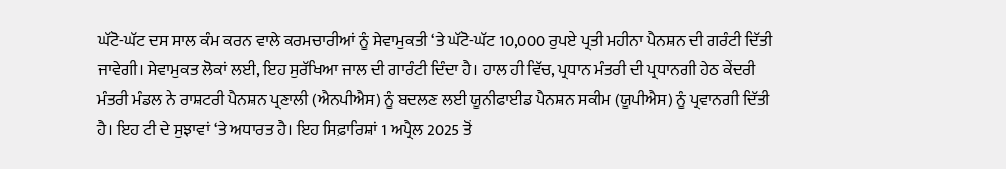ਘੱਟੋ-ਘੱਟ ਦਸ ਸਾਲ ਕੰਮ ਕਰਨ ਵਾਲੇ ਕਰਮਚਾਰੀਆਂ ਨੂੰ ਸੇਵਾਮੁਕਤੀ ‘ਤੇ ਘੱਟੋ-ਘੱਟ 10,000 ਰੁਪਏ ਪ੍ਰਤੀ ਮਹੀਨਾ ਪੈਨਸ਼ਨ ਦੀ ਗਰੰਟੀ ਦਿੱਤੀ ਜਾਵੇਗੀ। ਸੇਵਾਮੁਕਤ ਲੋਕਾਂ ਲਈ, ਇਹ ਸੁਰੱਖਿਆ ਜਾਲ ਦੀ ਗਾਰੰਟੀ ਦਿੰਦਾ ਹੈ। ਹਾਲ ਹੀ ਵਿੱਚ, ਪ੍ਰਧਾਨ ਮੰਤਰੀ ਦੀ ਪ੍ਰਧਾਨਗੀ ਹੇਠ ਕੇਂਦਰੀ ਮੰਤਰੀ ਮੰਡਲ ਨੇ ਰਾਸ਼ਟਰੀ ਪੈਨਸ਼ਨ ਪ੍ਰਣਾਲੀ (ਐਨਪੀਐਸ) ਨੂੰ ਬਦਲਣ ਲਈ ਯੂਨੀਫਾਈਡ ਪੈਨਸ਼ਨ ਸਕੀਮ (ਯੂਪੀਐਸ) ਨੂੰ ਪ੍ਰਵਾਨਗੀ ਦਿੱਤੀ ਹੈ। ਇਹ ਟੀ ਦੇ ਸੁਝਾਵਾਂ ‘ਤੇ ਅਧਾਰਤ ਹੈ। ਇਹ ਸਿਫ਼ਾਰਿਸ਼ਾਂ 1 ਅਪ੍ਰੈਲ 2025 ਤੋਂ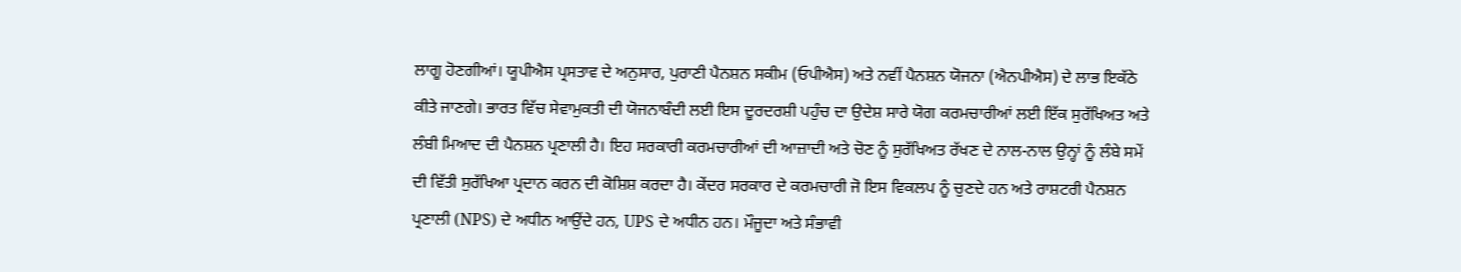ਲਾਗੂ ਹੋਣਗੀਆਂ। ਯੂਪੀਐਸ ਪ੍ਰਸਤਾਵ ਦੇ ਅਨੁਸਾਰ, ਪੁਰਾਣੀ ਪੈਨਸ਼ਨ ਸਕੀਮ (ਓਪੀਐਸ) ਅਤੇ ਨਵੀਂ ਪੈਨਸ਼ਨ ਯੋਜਨਾ (ਐਨਪੀਐਸ) ਦੇ ਲਾਭ ਇਕੱਠੇ ਕੀਤੇ ਜਾਣਗੇ। ਭਾਰਤ ਵਿੱਚ ਸੇਵਾਮੁਕਤੀ ਦੀ ਯੋਜਨਾਬੰਦੀ ਲਈ ਇਸ ਦੂਰਦਰਸ਼ੀ ਪਹੁੰਚ ਦਾ ਉਦੇਸ਼ ਸਾਰੇ ਯੋਗ ਕਰਮਚਾਰੀਆਂ ਲਈ ਇੱਕ ਸੁਰੱਖਿਅਤ ਅਤੇ ਲੰਬੀ ਮਿਆਦ ਦੀ ਪੈਨਸ਼ਨ ਪ੍ਰਣਾਲੀ ਹੈ। ਇਹ ਸਰਕਾਰੀ ਕਰਮਚਾਰੀਆਂ ਦੀ ਆਜ਼ਾਦੀ ਅਤੇ ਚੋਣ ਨੂੰ ਸੁਰੱਖਿਅਤ ਰੱਖਣ ਦੇ ਨਾਲ-ਨਾਲ ਉਨ੍ਹਾਂ ਨੂੰ ਲੰਬੇ ਸਮੇਂ ਦੀ ਵਿੱਤੀ ਸੁਰੱਖਿਆ ਪ੍ਰਦਾਨ ਕਰਨ ਦੀ ਕੋਸ਼ਿਸ਼ ਕਰਦਾ ਹੈ। ਕੇਂਦਰ ਸਰਕਾਰ ਦੇ ਕਰਮਚਾਰੀ ਜੋ ਇਸ ਵਿਕਲਪ ਨੂੰ ਚੁਣਦੇ ਹਨ ਅਤੇ ਰਾਸ਼ਟਰੀ ਪੈਨਸ਼ਨ ਪ੍ਰਣਾਲੀ (NPS) ਦੇ ਅਧੀਨ ਆਉਂਦੇ ਹਨ, UPS ਦੇ ਅਧੀਨ ਹਨ। ਮੌਜੂਦਾ ਅਤੇ ਸੰਭਾਵੀ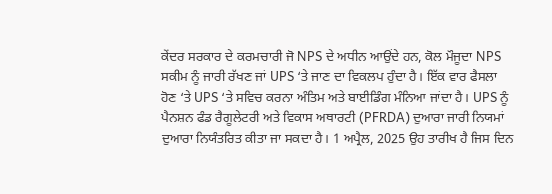ਕੇਂਦਰ ਸਰਕਾਰ ਦੇ ਕਰਮਚਾਰੀ ਜੋ NPS ਦੇ ਅਧੀਨ ਆਉਂਦੇ ਹਨ, ਕੋਲ ਮੌਜੂਦਾ NPS ਸਕੀਮ ਨੂੰ ਜਾਰੀ ਰੱਖਣ ਜਾਂ UPS ‘ਤੇ ਜਾਣ ਦਾ ਵਿਕਲਪ ਹੁੰਦਾ ਹੈ। ਇੱਕ ਵਾਰ ਫੈਸਲਾ ਹੋਣ ‘ਤੇ UPS ‘ਤੇ ਸਵਿਚ ਕਰਨਾ ਅੰਤਿਮ ਅਤੇ ਬਾਈਡਿੰਗ ਮੰਨਿਆ ਜਾਂਦਾ ਹੈ। UPS ਨੂੰ ਪੈਨਸ਼ਨ ਫੰਡ ਰੈਗੂਲੇਟਰੀ ਅਤੇ ਵਿਕਾਸ ਅਥਾਰਟੀ (PFRDA) ਦੁਆਰਾ ਜਾਰੀ ਨਿਯਮਾਂ ਦੁਆਰਾ ਨਿਯੰਤਰਿਤ ਕੀਤਾ ਜਾ ਸਕਦਾ ਹੈ। 1 ਅਪ੍ਰੈਲ, 2025 ਉਹ ਤਾਰੀਖ ਹੈ ਜਿਸ ਦਿਨ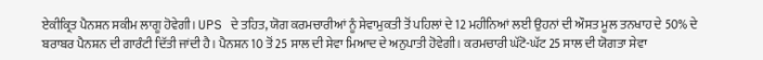ਏਕੀਕ੍ਰਿਤ ਪੈਨਸ਼ਨ ਸਕੀਮ ਲਾਗੂ ਹੋਵੇਗੀ। UPS ਦੇ ਤਹਿਤ, ਯੋਗ ਕਰਮਚਾਰੀਆਂ ਨੂੰ ਸੇਵਾਮੁਕਤੀ ਤੋਂ ਪਹਿਲਾਂ ਦੇ 12 ਮਹੀਨਿਆਂ ਲਈ ਉਹਨਾਂ ਦੀ ਔਸਤ ਮੂਲ ਤਨਖਾਹ ਦੇ 50% ਦੇ ਬਰਾਬਰ ਪੈਨਸ਼ਨ ਦੀ ਗਾਰੰਟੀ ਦਿੱਤੀ ਜਾਂਦੀ ਹੈ। ਪੈਨਸ਼ਨ 10 ਤੋਂ 25 ਸਾਲ ਦੀ ਸੇਵਾ ਮਿਆਦ ਦੇ ਅਨੁਪਾਤੀ ਹੋਵੇਗੀ। ਕਰਮਚਾਰੀ ਘੱਟੋ-ਘੱਟ 25 ਸਾਲ ਦੀ ਯੋਗਤਾ ਸੇਵਾ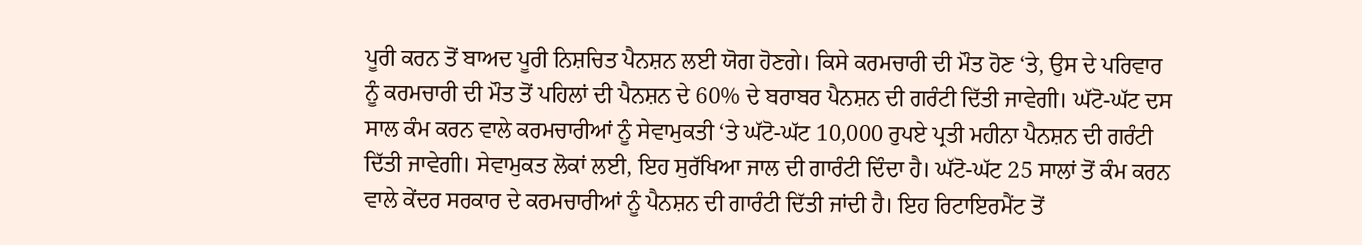ਪੂਰੀ ਕਰਨ ਤੋਂ ਬਾਅਦ ਪੂਰੀ ਨਿਸ਼ਚਿਤ ਪੈਨਸ਼ਨ ਲਈ ਯੋਗ ਹੋਣਗੇ। ਕਿਸੇ ਕਰਮਚਾਰੀ ਦੀ ਮੌਤ ਹੋਣ ‘ਤੇ, ਉਸ ਦੇ ਪਰਿਵਾਰ ਨੂੰ ਕਰਮਚਾਰੀ ਦੀ ਮੌਤ ਤੋਂ ਪਹਿਲਾਂ ਦੀ ਪੈਨਸ਼ਨ ਦੇ 60% ਦੇ ਬਰਾਬਰ ਪੈਨਸ਼ਨ ਦੀ ਗਰੰਟੀ ਦਿੱਤੀ ਜਾਵੇਗੀ। ਘੱਟੋ-ਘੱਟ ਦਸ ਸਾਲ ਕੰਮ ਕਰਨ ਵਾਲੇ ਕਰਮਚਾਰੀਆਂ ਨੂੰ ਸੇਵਾਮੁਕਤੀ ‘ਤੇ ਘੱਟੋ-ਘੱਟ 10,000 ਰੁਪਏ ਪ੍ਰਤੀ ਮਹੀਨਾ ਪੈਨਸ਼ਨ ਦੀ ਗਰੰਟੀ ਦਿੱਤੀ ਜਾਵੇਗੀ। ਸੇਵਾਮੁਕਤ ਲੋਕਾਂ ਲਈ, ਇਹ ਸੁਰੱਖਿਆ ਜਾਲ ਦੀ ਗਾਰੰਟੀ ਦਿੰਦਾ ਹੈ। ਘੱਟੋ-ਘੱਟ 25 ਸਾਲਾਂ ਤੋਂ ਕੰਮ ਕਰਨ ਵਾਲੇ ਕੇਂਦਰ ਸਰਕਾਰ ਦੇ ਕਰਮਚਾਰੀਆਂ ਨੂੰ ਪੈਨਸ਼ਨ ਦੀ ਗਾਰੰਟੀ ਦਿੱਤੀ ਜਾਂਦੀ ਹੈ। ਇਹ ਰਿਟਾਇਰਮੈਂਟ ਤੋਂ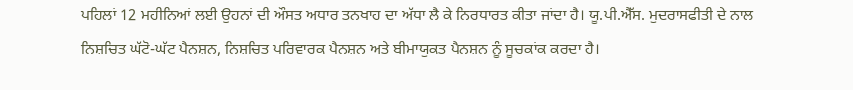ਪਹਿਲਾਂ 12 ਮਹੀਨਿਆਂ ਲਈ ਉਹਨਾਂ ਦੀ ਔਸਤ ਅਧਾਰ ਤਨਖਾਹ ਦਾ ਅੱਧਾ ਲੈ ਕੇ ਨਿਰਧਾਰਤ ਕੀਤਾ ਜਾਂਦਾ ਹੈ। ਯੂ.ਪੀ.ਐੱਸ. ਮੁਦਰਾਸਫੀਤੀ ਦੇ ਨਾਲ ਨਿਸ਼ਚਿਤ ਘੱਟੋ-ਘੱਟ ਪੈਨਸ਼ਨ, ਨਿਸ਼ਚਿਤ ਪਰਿਵਾਰਕ ਪੈਨਸ਼ਨ ਅਤੇ ਬੀਮਾਯੁਕਤ ਪੈਨਸ਼ਨ ਨੂੰ ਸੂਚਕਾਂਕ ਕਰਦਾ ਹੈ।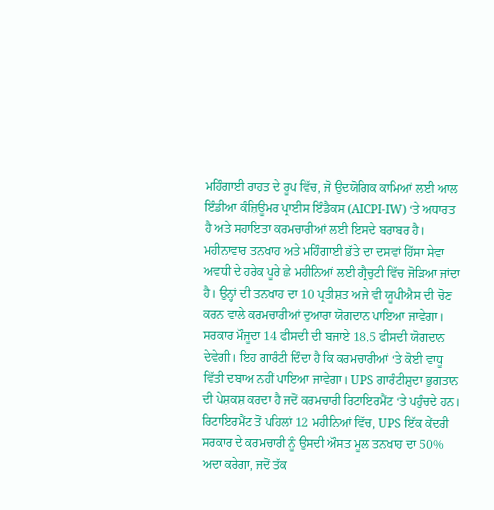ਮਹਿੰਗਾਈ ਰਾਹਤ ਦੇ ਰੂਪ ਵਿੱਚ, ਜੋ ਉਦਯੋਗਿਕ ਕਾਮਿਆਂ ਲਈ ਆਲ ਇੰਡੀਆ ਕੰਜ਼ਿਊਮਰ ਪ੍ਰਾਈਸ ਇੰਡੈਕਸ (AICPI-IW) ‘ਤੇ ਅਧਾਰਤ ਹੈ ਅਤੇ ਸਹਾਇਤਾ ਕਰਮਚਾਰੀਆਂ ਲਈ ਇਸਦੇ ਬਰਾਬਰ ਹੈ। ਮਹੀਨਾਵਾਰ ਤਨਖਾਹ ਅਤੇ ਮਹਿੰਗਾਈ ਭੱਤੇ ਦਾ ਦਸਵਾਂ ਹਿੱਸਾ ਸੇਵਾ ਅਵਧੀ ਦੇ ਹਰੇਕ ਪੂਰੇ ਛੇ ਮਹੀਨਿਆਂ ਲਈ ਗ੍ਰੈਚੁਟੀ ਵਿੱਚ ਜੋੜਿਆ ਜਾਂਦਾ ਹੈ। ਉਨ੍ਹਾਂ ਦੀ ਤਨਖਾਹ ਦਾ 10 ਪ੍ਰਤੀਸ਼ਤ ਅਜੇ ਵੀ ਯੂਪੀਐਸ ਦੀ ਚੋਣ ਕਰਨ ਵਾਲੇ ਕਰਮਚਾਰੀਆਂ ਦੁਆਰਾ ਯੋਗਦਾਨ ਪਾਇਆ ਜਾਵੇਗਾ। ਸਰਕਾਰ ਮੌਜੂਦਾ 14 ਫੀਸਦੀ ਦੀ ਬਜਾਏ 18.5 ਫੀਸਦੀ ਯੋਗਦਾਨ ਦੇਵੇਗੀ। ਇਹ ਗਾਰੰਟੀ ਦਿੰਦਾ ਹੈ ਕਿ ਕਰਮਚਾਰੀਆਂ ‘ਤੇ ਕੋਈ ਵਾਧੂ ਵਿੱਤੀ ਦਬਾਅ ਨਹੀਂ ਪਾਇਆ ਜਾਵੇਗਾ। UPS ਗਾਰੰਟੀਸ਼ੁਦਾ ਭੁਗਤਾਨ ਦੀ ਪੇਸ਼ਕਸ਼ ਕਰਦਾ ਹੈ ਜਦੋਂ ਕਰਮਚਾਰੀ ਰਿਟਾਇਰਮੈਂਟ ‘ਤੇ ਪਹੁੰਚਦੇ ਹਨ। ਰਿਟਾਇਰਮੈਂਟ ਤੋਂ ਪਹਿਲਾਂ 12 ਮਹੀਨਿਆਂ ਵਿੱਚ, UPS ਇੱਕ ਕੇਂਦਰੀ ਸਰਕਾਰ ਦੇ ਕਰਮਚਾਰੀ ਨੂੰ ਉਸਦੀ ਔਸਤ ਮੂਲ ਤਨਖਾਹ ਦਾ 50% ਅਦਾ ਕਰੇਗਾ, ਜਦੋਂ ਤੱਕ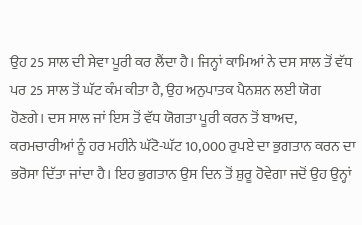ਉਹ 25 ਸਾਲ ਦੀ ਸੇਵਾ ਪੂਰੀ ਕਰ ਲੈਂਦਾ ਹੈ। ਜਿਨ੍ਹਾਂ ਕਾਮਿਆਂ ਨੇ ਦਸ ਸਾਲ ਤੋਂ ਵੱਧ ਪਰ 25 ਸਾਲ ਤੋਂ ਘੱਟ ਕੰਮ ਕੀਤਾ ਹੈ, ਉਹ ਅਨੁਪਾਤਕ ਪੈਨਸ਼ਨ ਲਈ ਯੋਗ ਹੋਣਗੇ। ਦਸ ਸਾਲ ਜਾਂ ਇਸ ਤੋਂ ਵੱਧ ਯੋਗਤਾ ਪੂਰੀ ਕਰਨ ਤੋਂ ਬਾਅਦ, ਕਰਮਚਾਰੀਆਂ ਨੂੰ ਹਰ ਮਹੀਨੇ ਘੱਟੋ-ਘੱਟ 10,000 ਰੁਪਏ ਦਾ ਭੁਗਤਾਨ ਕਰਨ ਦਾ ਭਰੋਸਾ ਦਿੱਤਾ ਜਾਂਦਾ ਹੈ। ਇਹ ਭੁਗਤਾਨ ਉਸ ਦਿਨ ਤੋਂ ਸ਼ੁਰੂ ਹੋਵੇਗਾ ਜਦੋਂ ਉਹ ਉਨ੍ਹਾਂ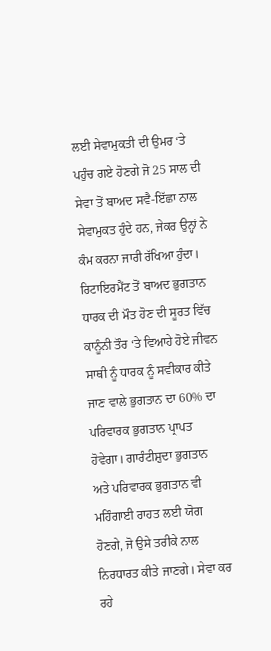ਲਈ ਸੇਵਾਮੁਕਤੀ ਦੀ ਉਮਰ ‘ਤੇ ਪਹੁੰਚ ਗਏ ਹੋਣਗੇ ਜੋ 25 ਸਾਲ ਦੀ ਸੇਵਾ ਤੋਂ ਬਾਅਦ ਸਵੈ-ਇੱਛਾ ਨਾਲ ਸੇਵਾਮੁਕਤ ਹੁੰਦੇ ਹਨ, ਜੇਕਰ ਉਨ੍ਹਾਂ ਨੇ ਕੰਮ ਕਰਨਾ ਜਾਰੀ ਰੱਖਿਆ ਹੁੰਦਾ। ਰਿਟਾਇਰਮੈਂਟ ਤੋਂ ਬਾਅਦ ਭੁਗਤਾਨ ਧਾਰਕ ਦੀ ਮੌਤ ਹੋਣ ਦੀ ਸੂਰਤ ਵਿੱਚ ਕਾਨੂੰਨੀ ਤੌਰ ‘ਤੇ ਵਿਆਹੇ ਹੋਏ ਜੀਵਨ ਸਾਥੀ ਨੂੰ ਧਾਰਕ ਨੂੰ ਸਵੀਕਾਰ ਕੀਤੇ ਜਾਣ ਵਾਲੇ ਭੁਗਤਾਨ ਦਾ 60% ਦਾ ਪਰਿਵਾਰਕ ਭੁਗਤਾਨ ਪ੍ਰਾਪਤ ਹੋਵੇਗਾ। ਗਾਰੰਟੀਸ਼ੁਦਾ ਭੁਗਤਾਨ ਅਤੇ ਪਰਿਵਾਰਕ ਭੁਗਤਾਨ ਵੀ ਮਹਿੰਗਾਈ ਰਾਹਤ ਲਈ ਯੋਗ ਹੋਣਗੇ, ਜੋ ਉਸੇ ਤਰੀਕੇ ਨਾਲ ਨਿਰਧਾਰਤ ਕੀਤੇ ਜਾਣਗੇ। ਸੇਵਾ ਕਰ ਰਹੇ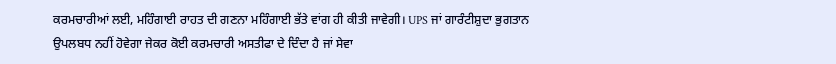ਕਰਮਚਾਰੀਆਂ ਲਈ, ਮਹਿੰਗਾਈ ਰਾਹਤ ਦੀ ਗਣਨਾ ਮਹਿੰਗਾਈ ਭੱਤੇ ਵਾਂਗ ਹੀ ਕੀਤੀ ਜਾਵੇਗੀ। UPS ਜਾਂ ਗਾਰੰਟੀਸ਼ੁਦਾ ਭੁਗਤਾਨ ਉਪਲਬਧ ਨਹੀਂ ਹੋਵੇਗਾ ਜੇਕਰ ਕੋਈ ਕਰਮਚਾਰੀ ਅਸਤੀਫਾ ਦੇ ਦਿੰਦਾ ਹੈ ਜਾਂ ਸੇਵਾ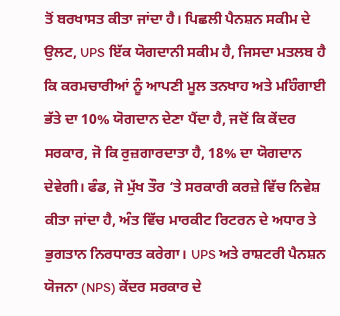ਤੋਂ ਬਰਖਾਸਤ ਕੀਤਾ ਜਾਂਦਾ ਹੈ। ਪਿਛਲੀ ਪੈਨਸ਼ਨ ਸਕੀਮ ਦੇ ਉਲਟ, UPS ਇੱਕ ਯੋਗਦਾਨੀ ਸਕੀਮ ਹੈ, ਜਿਸਦਾ ਮਤਲਬ ਹੈ ਕਿ ਕਰਮਚਾਰੀਆਂ ਨੂੰ ਆਪਣੀ ਮੂਲ ਤਨਖਾਹ ਅਤੇ ਮਹਿੰਗਾਈ ਭੱਤੇ ਦਾ 10% ਯੋਗਦਾਨ ਦੇਣਾ ਪੈਂਦਾ ਹੈ, ਜਦੋਂ ਕਿ ਕੇਂਦਰ ਸਰਕਾਰ, ਜੋ ਕਿ ਰੁਜ਼ਗਾਰਦਾਤਾ ਹੈ, 18% ਦਾ ਯੋਗਦਾਨ ਦੇਵੇਗੀ। ਫੰਡ, ਜੋ ਮੁੱਖ ਤੌਰ ‘ਤੇ ਸਰਕਾਰੀ ਕਰਜ਼ੇ ਵਿੱਚ ਨਿਵੇਸ਼ ਕੀਤਾ ਜਾਂਦਾ ਹੈ, ਅੰਤ ਵਿੱਚ ਮਾਰਕੀਟ ਰਿਟਰਨ ਦੇ ਅਧਾਰ ਤੇ ਭੁਗਤਾਨ ਨਿਰਧਾਰਤ ਕਰੇਗਾ। UPS ਅਤੇ ਰਾਸ਼ਟਰੀ ਪੈਨਸ਼ਨ ਯੋਜਨਾ (NPS) ਕੇਂਦਰ ਸਰਕਾਰ ਦੇ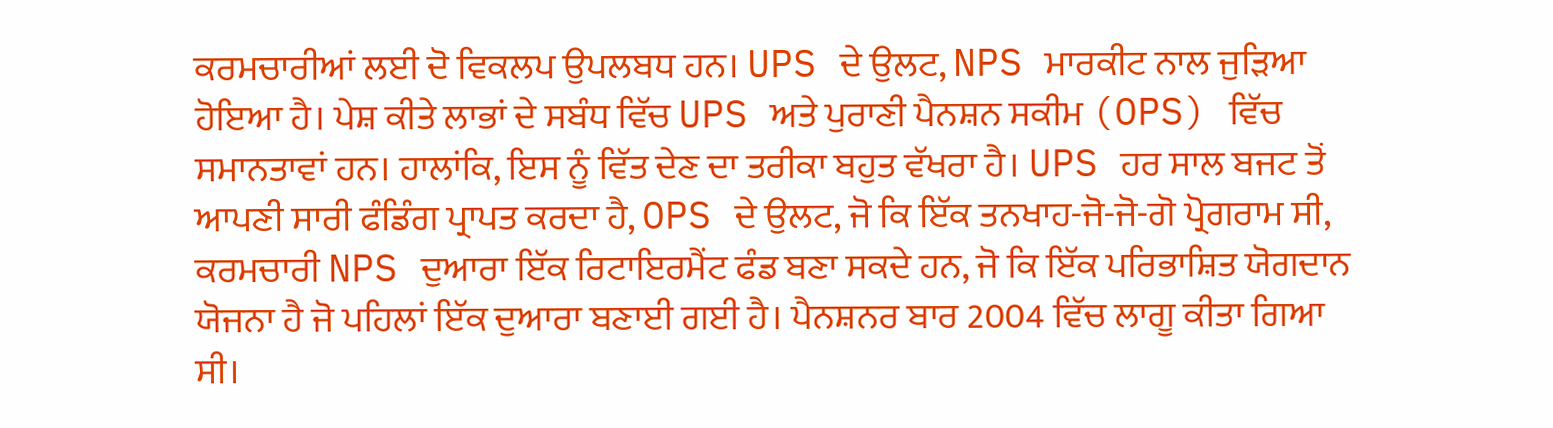ਕਰਮਚਾਰੀਆਂ ਲਈ ਦੋ ਵਿਕਲਪ ਉਪਲਬਧ ਹਨ। UPS ਦੇ ਉਲਟ, NPS ਮਾਰਕੀਟ ਨਾਲ ਜੁੜਿਆ ਹੋਇਆ ਹੈ। ਪੇਸ਼ ਕੀਤੇ ਲਾਭਾਂ ਦੇ ਸਬੰਧ ਵਿੱਚ UPS ਅਤੇ ਪੁਰਾਣੀ ਪੈਨਸ਼ਨ ਸਕੀਮ (OPS) ਵਿੱਚ ਸਮਾਨਤਾਵਾਂ ਹਨ। ਹਾਲਾਂਕਿ, ਇਸ ਨੂੰ ਵਿੱਤ ਦੇਣ ਦਾ ਤਰੀਕਾ ਬਹੁਤ ਵੱਖਰਾ ਹੈ। UPS ਹਰ ਸਾਲ ਬਜਟ ਤੋਂ ਆਪਣੀ ਸਾਰੀ ਫੰਡਿੰਗ ਪ੍ਰਾਪਤ ਕਰਦਾ ਹੈ, OPS ਦੇ ਉਲਟ, ਜੋ ਕਿ ਇੱਕ ਤਨਖਾਹ-ਜੋ-ਜੋ-ਗੋ ਪ੍ਰੋਗਰਾਮ ਸੀ, ਕਰਮਚਾਰੀ NPS ਦੁਆਰਾ ਇੱਕ ਰਿਟਾਇਰਮੈਂਟ ਫੰਡ ਬਣਾ ਸਕਦੇ ਹਨ, ਜੋ ਕਿ ਇੱਕ ਪਰਿਭਾਸ਼ਿਤ ਯੋਗਦਾਨ ਯੋਜਨਾ ਹੈ ਜੋ ਪਹਿਲਾਂ ਇੱਕ ਦੁਆਰਾ ਬਣਾਈ ਗਈ ਹੈ। ਪੈਨਸ਼ਨਰ ਬਾਰ 2004 ਵਿੱਚ ਲਾਗੂ ਕੀਤਾ ਗਿਆ ਸੀ।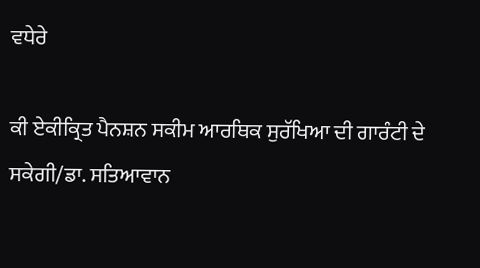ਵਧੇਰੇ

ਕੀ ਏਕੀਕ੍ਰਿਤ ਪੈਨਸ਼ਨ ਸਕੀਮ ਆਰਥਿਕ ਸੁਰੱਖਿਆ ਦੀ ਗਾਰੰਟੀ ਦੇ ਸਕੇਗੀ/ਡਾ. ਸਤਿਆਵਾਨ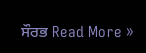ਸੌਰਭ Read More »